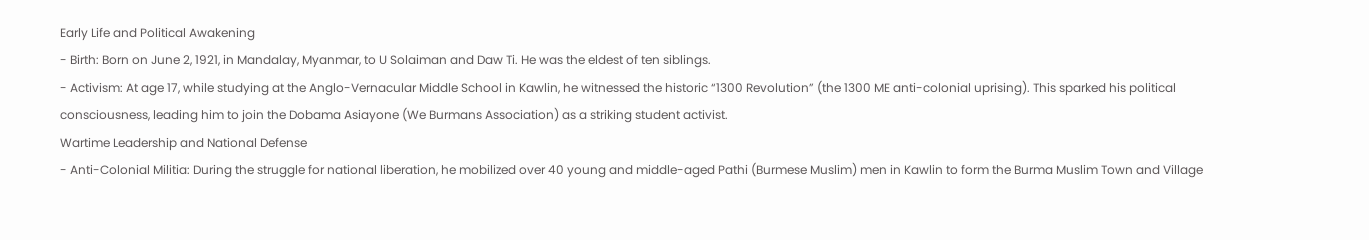Early Life and Political Awakening
- Birth: Born on June 2, 1921, in Mandalay, Myanmar, to U Solaiman and Daw Ti. He was the eldest of ten siblings.
- Activism: At age 17, while studying at the Anglo-Vernacular Middle School in Kawlin, he witnessed the historic “1300 Revolution” (the 1300 ME anti-colonial uprising). This sparked his political consciousness, leading him to join the Dobama Asiayone (We Burmans Association) as a striking student activist.
Wartime Leadership and National Defense
- Anti-Colonial Militia: During the struggle for national liberation, he mobilized over 40 young and middle-aged Pathi (Burmese Muslim) men in Kawlin to form the Burma Muslim Town and Village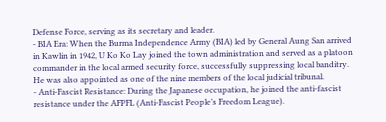Defense Force, serving as its secretary and leader.
- BIA Era: When the Burma Independence Army (BIA) led by General Aung San arrived in Kawlin in 1942, U Ko Ko Lay joined the town administration and served as a platoon commander in the local armed security force, successfully suppressing local banditry. He was also appointed as one of the nine members of the local judicial tribunal.
- Anti-Fascist Resistance: During the Japanese occupation, he joined the anti-fascist resistance under the AFPFL (Anti-Fascist People’s Freedom League).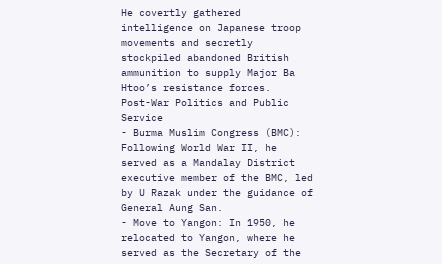He covertly gathered intelligence on Japanese troop movements and secretly stockpiled abandoned British ammunition to supply Major Ba Htoo’s resistance forces.
Post-War Politics and Public Service
- Burma Muslim Congress (BMC): Following World War II, he served as a Mandalay District executive member of the BMC, led by U Razak under the guidance of General Aung San.
- Move to Yangon: In 1950, he relocated to Yangon, where he served as the Secretary of the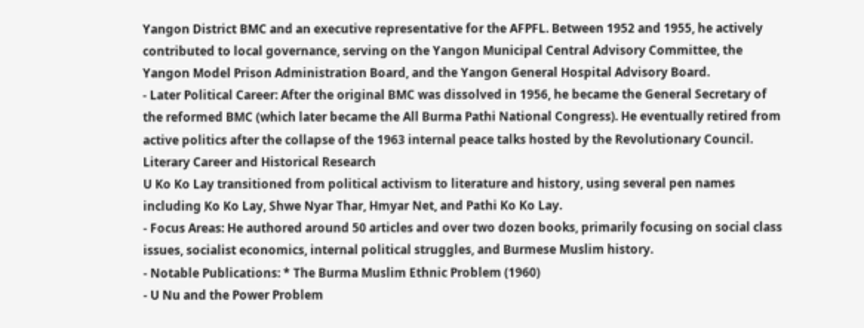Yangon District BMC and an executive representative for the AFPFL. Between 1952 and 1955, he actively contributed to local governance, serving on the Yangon Municipal Central Advisory Committee, the Yangon Model Prison Administration Board, and the Yangon General Hospital Advisory Board.
- Later Political Career: After the original BMC was dissolved in 1956, he became the General Secretary of the reformed BMC (which later became the All Burma Pathi National Congress). He eventually retired from active politics after the collapse of the 1963 internal peace talks hosted by the Revolutionary Council.
Literary Career and Historical Research
U Ko Ko Lay transitioned from political activism to literature and history, using several pen names including Ko Ko Lay, Shwe Nyar Thar, Hmyar Net, and Pathi Ko Ko Lay.
- Focus Areas: He authored around 50 articles and over two dozen books, primarily focusing on social class issues, socialist economics, internal political struggles, and Burmese Muslim history.
- Notable Publications: * The Burma Muslim Ethnic Problem (1960)
- U Nu and the Power Problem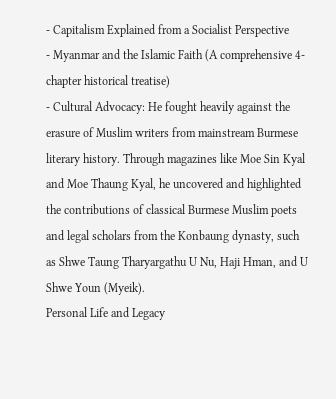- Capitalism Explained from a Socialist Perspective
- Myanmar and the Islamic Faith (A comprehensive 4-chapter historical treatise)
- Cultural Advocacy: He fought heavily against the erasure of Muslim writers from mainstream Burmese literary history. Through magazines like Moe Sin Kyal and Moe Thaung Kyal, he uncovered and highlighted the contributions of classical Burmese Muslim poets and legal scholars from the Konbaung dynasty, such as Shwe Taung Tharyargathu U Nu, Haji Hman, and U Shwe Youn (Myeik).
Personal Life and Legacy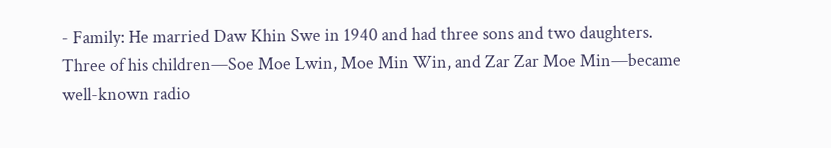- Family: He married Daw Khin Swe in 1940 and had three sons and two daughters. Three of his children—Soe Moe Lwin, Moe Min Win, and Zar Zar Moe Min—became well-known radio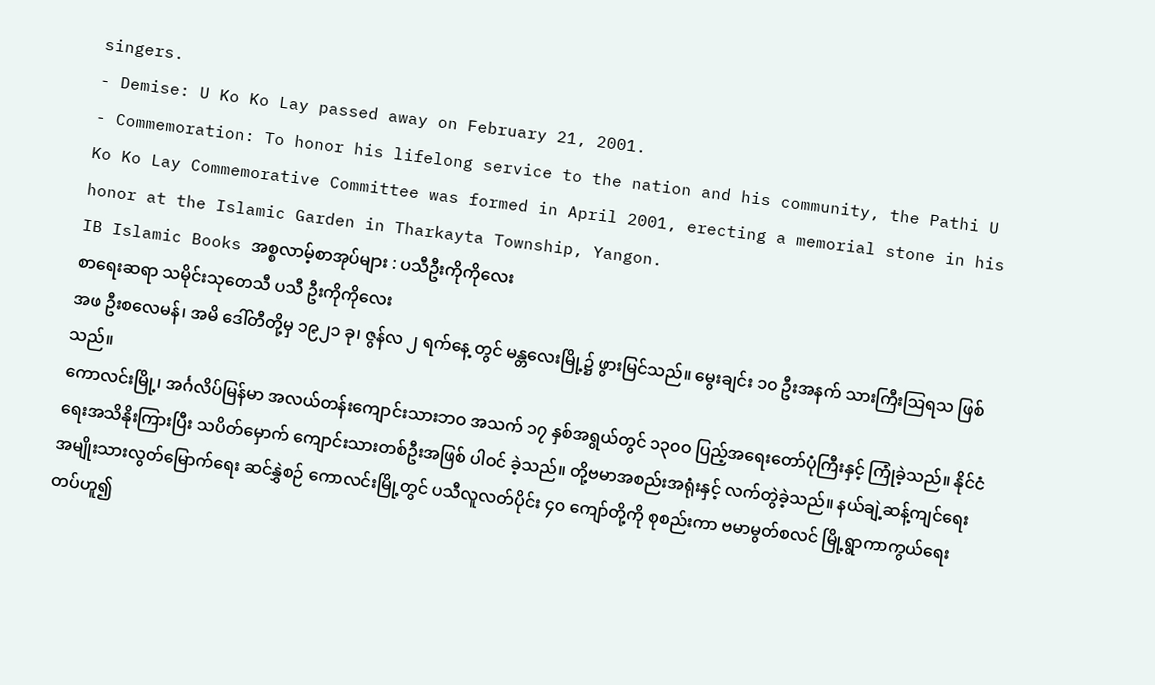singers.
- Demise: U Ko Ko Lay passed away on February 21, 2001.
- Commemoration: To honor his lifelong service to the nation and his community, the Pathi U Ko Ko Lay Commemorative Committee was formed in April 2001, erecting a memorial stone in his honor at the Islamic Garden in Tharkayta Township, Yangon.
IB Islamic Books အစ္စလာမ့်စာအုပ်များ : ပသီဦးကိုကိုလေး
စာရေးဆရာ သမိုင်းသုတေသီ ပသီ ဦးကိုကိုလေး
အဖ ဦးစလေမန်၊ အမိ ဒေါ်တီတို့မှ ၁၉၂၁ ခု၊ ဇွန်လ ၂ ရက်နေ့ တွင် မန္တလေးမြို့၌ ဖွားမြင်သည်။ မွေးချင်း ၁၀ ဦးအနက် သားကြီးဩရသ ဖြစ်သည်။
ကောလင်းမြို့၊ အင်္ဂလိပ်မြန်မာ အလယ်တန်းကျောင်းသားဘဝ အသက် ၁၇ နှစ်အရွယ်တွင် ၁၃၀ဝ ပြည့်အရေးတော်ပုံကြီးနှင့် ကြုံခဲ့သည်။ နိုင်ငံရေးအသိနိုးကြားပြီး သပိတ်မှောက် ကျောင်းသားတစ်ဦးအဖြစ် ပါဝင် ခဲ့သည်။ တို့ဗမာအစည်းအရုံးနှင့် လက်တွဲခဲ့သည်။ နယ်ချဲ့ဆန့်ကျင်ရေး အမျိုးသားလွတ်မြောက်ရေး ဆင်နွှဲစဉ် ကောလင်းမြို့တွင် ပသီလူလတ်ပိုင်း ၄၀ ကျော်တို့ကို စုစည်းကာ ဗမာမွတ်စလင် မြို့ရွာကာကွယ်ရေးတပ်ဟူ၍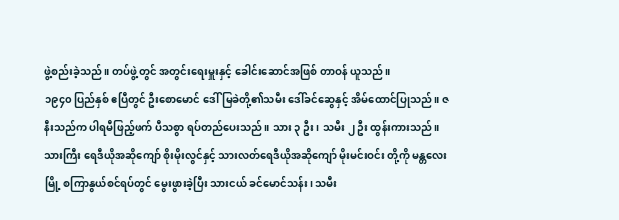ဖွဲ့စည်းခဲ့သည်။ တပ်ဖွဲ့တွင် အတွင်းရေးမှူးနှင့် ခေါင်းဆောင်အဖြစ် တာဝန် ယူသည်။
၁၉၄၀ ပြည်နှစ် ဧပြီတွင် ဦးစောမောင် ဒေါ်မြခဲတို့၏သမီး ဒေါ်ခင်ဆွေနှင့် အိမ်ထောင်ပြုသည်။ ဇနီးသည်က ပါရမီဖြည့်ဖက် ပီသစွာ ရပ်တည်ပေးသည်။ သား ၃ ဦး၊ သမီး ၂ ဦး ထွန်းကားသည်။ သားကြီး ရေဒီယိုအဆိုကျော် စိုးမိုးလွင်နှင့် သားလတ်ရေဒီယိုအဆိုကျော် မိုးမင်းဝင်း တို့ကို မန္တလေးမြို့ စကြာနွယ်စင်ရပ်တွင် မွေးဖွားခဲ့ပြီး သားငယ် ခင်မောင်သန်း၊ သမီး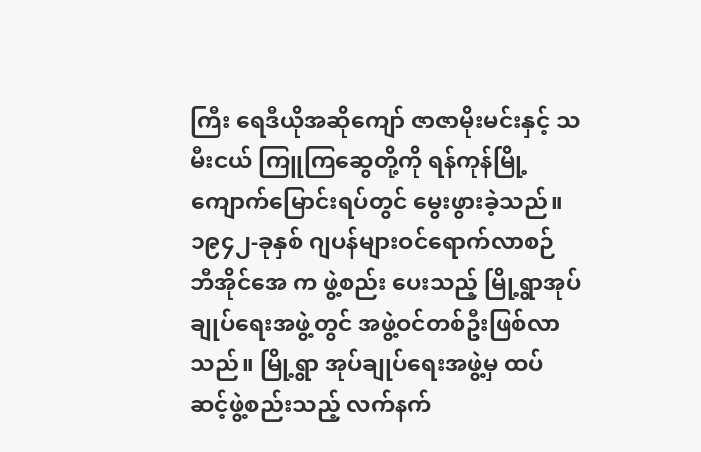ကြီး ရေဒီယိုအဆိုကျော် ဇာဇာမိုးမင်းနှင့် သမီးငယ် ကြူကြဆွေတို့ကို ရန်ကုန်မြို့ ကျောက်မြောင်းရပ်တွင် မွေးဖွားခဲ့သည်။
၁၉၄၂-ခုနှစ် ဂျပန်များဝင်ရောက်လာစဉ် ဘီအိုင်အေ က ဖွဲ့စည်း ပေးသည့် မြို့ရွာအုပ်ချုပ်ရေးအဖွဲ့တွင် အဖွဲ့ဝင်တစ်ဦးဖြစ်လာသည်။ မြို့ရွာ အုပ်ချုပ်ရေးအဖွဲ့မှ ထပ်ဆင့်ဖွဲ့စည်းသည့် လက်နက်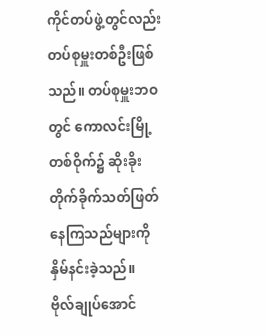ကိုင်တပ်ဖွဲ့တွင်လည်း တပ်စုမှူးတစ်ဦးဖြစ်သည်။ တပ်စုမှူးဘဝတွင် ကောလင်းမြို့တစ်ဝိုက်၌ ဆိုးခိုးတိုက်ခိုက်သတ်ဖြတ်နေကြသည်များကို နှိမ်နင်းခဲ့သည်။
ဗိုလ်ချုပ်အောင်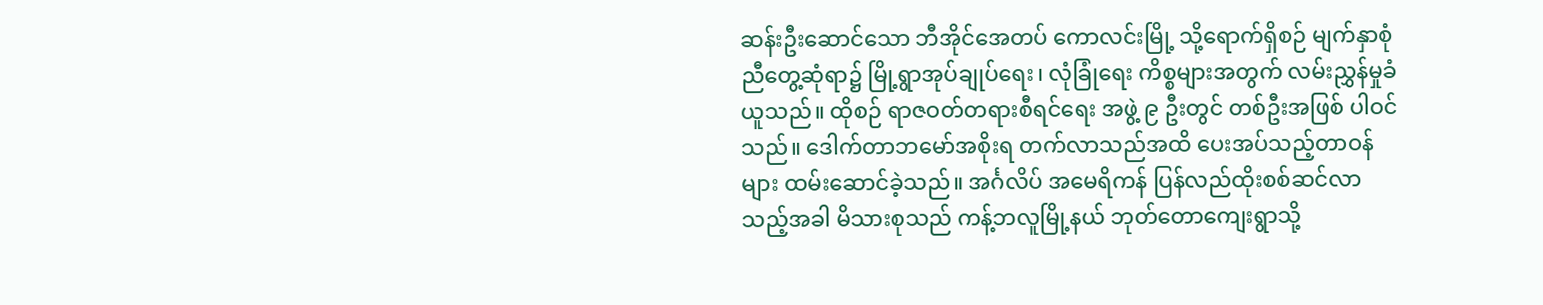ဆန်းဦးဆောင်သော ဘီအိုင်အေတပ် ကောလင်းမြို့ သို့ရောက်ရှိစဉ် မျက်နှာစုံညီတွေ့ဆုံရာ၌ မြို့ရွာအုပ်ချုပ်ရေး၊ လုံခြုံရေး ကိစ္စများအတွက် လမ်းညွှန်မှုခံယူသည်။ ထိုစဉ် ရာဇဝတ်တရားစီရင်ရေး အဖွဲ့ ၉ ဦးတွင် တစ်ဦးအဖြစ် ပါဝင်သည်။ ဒေါက်တာဘမော်အစိုးရ တက်လာသည်အထိ ပေးအပ်သည့်တာဝန်များ ထမ်းဆောင်ခဲ့သည်။ အင်္ဂလိပ် အမေရိကန် ပြန်လည်ထိုးစစ်ဆင်လာသည့်အခါ မိသားစုသည် ကန့်ဘလူမြို့နယ် ဘုတ်တောကျေးရွာသို့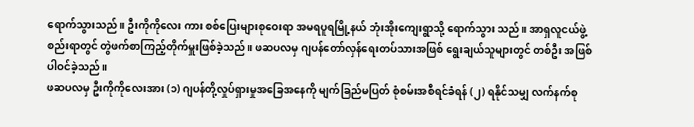ရောက်သွားသည်။ ဦးကိုကိုလေး ကား စစ်ပြေးများစုဝေးရာ အမရပူရမြို့နယ် ဘုံးအိုးကျေးရွာသို့ ရောက်သွား သည်။ အာရှလူငယ်ဖွဲ့စည်းရာတွင် တွဲဖက်စာကြည့်တိုက်မှူးဖြစ်ခဲ့သည်။ ဖဆပလမှ ဂျပန်တော်လှန်ရေးတပ်သားအဖြစ် ရွေးချယ်သူများတွင် တစ်ဦး အဖြစ် ပါဝင်ခဲ့သည်။
ဖဆပလမှ ဦးကိုကိုလေးအား (၁) ဂျပန်တို့လှုပ်ရှားမှုအခြေအနေကို မျက်ခြည်မပြတ် စုံစမ်းအစီရင်ခံရန် (၂) ရနိုင်သမျှ လက်နက်စု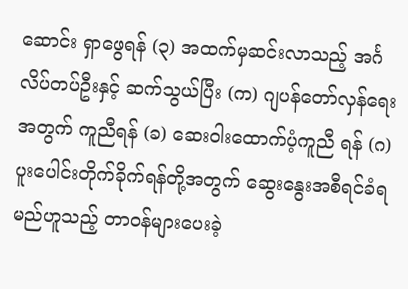ဆောင်း ရှာဖွေရန် (၃) အထက်မှဆင်းလာသည့် အင်္ဂလိပ်တပ်ဦးနှင့် ဆက်သွယ်ပြီး (က) ဂျပန်တော်လှန်ရေးအတွက် ကူညီရန် (ခ) ဆေးဝါးထောက်ပံ့ကူညီ ရန် (ဂ) ပူးပေါင်းတိုက်ခိုက်ရန်တို့အတွက် ဆွေးနွေးအစီရင်ခံရမည်ဟူသည့် တာဝန်များပေးခဲ့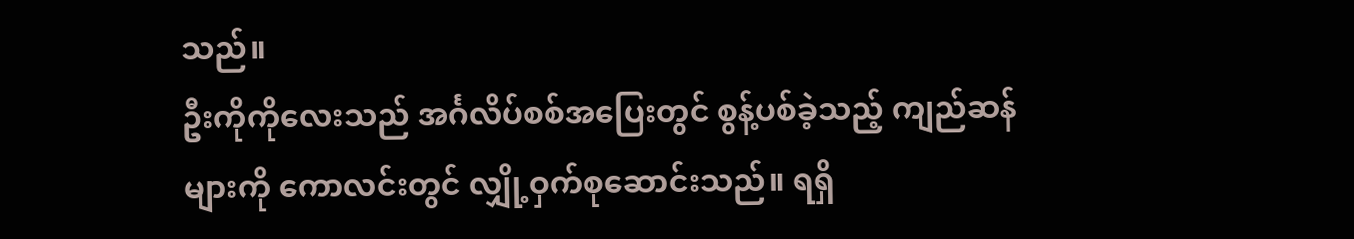သည်။
ဦးကိုကိုလေးသည် အင်္ဂလိပ်စစ်အပြေးတွင် စွန့်ပစ်ခဲ့သည့် ကျည်ဆန်များကို ကောလင်းတွင် လျှို့ဝှက်စုဆောင်းသည်။ ရရှိ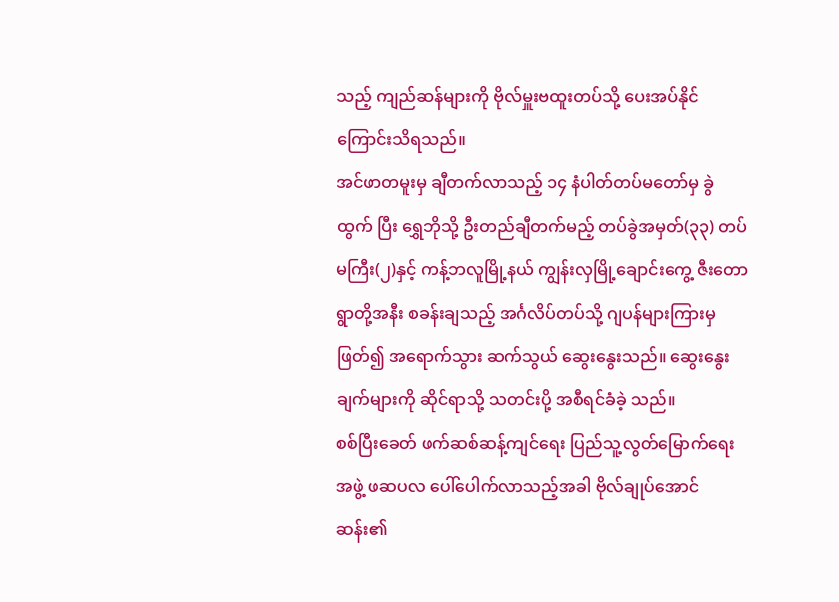သည့် ကျည်ဆန်များကို ဗိုလ်မှူးဗထူးတပ်သို့ ပေးအပ်နိုင်ကြောင်းသိရသည်။
အင်ဖာတမူးမှ ချီတက်လာသည့် ၁၄ နံပါတ်တပ်မတော်မှ ခွဲထွက် ပြီး ရွှေဘိုသို့ ဦးတည်ချီတက်မည့် တပ်ခွဲအမှတ်(၃၃) တပ်မကြီး(၂)နှင့် ကန့်ဘလူမြို့နယ် ကျွန်းလှမြို့ချောင်းကွေ့ ဇီးတောရွာတို့အနီး စခန်းချသည့် အင်္ဂလိပ်တပ်သို့ ဂျပန်များကြားမှဖြတ်၍ အရောက်သွား ဆက်သွယ် ဆွေးနွေးသည်။ ဆွေးနွေးချက်များကို ဆိုင်ရာသို့ သတင်းပို့ အစီရင်ခံခဲ့ သည်။
စစ်ပြီးခေတ် ဖက်ဆစ်ဆန့်ကျင်ရေး ပြည်သူ့လွတ်မြောက်ရေးအဖွဲ့ ဖဆပလ ပေါ်ပေါက်လာသည့်အခါ ဗိုလ်ချုပ်အောင်ဆန်း၏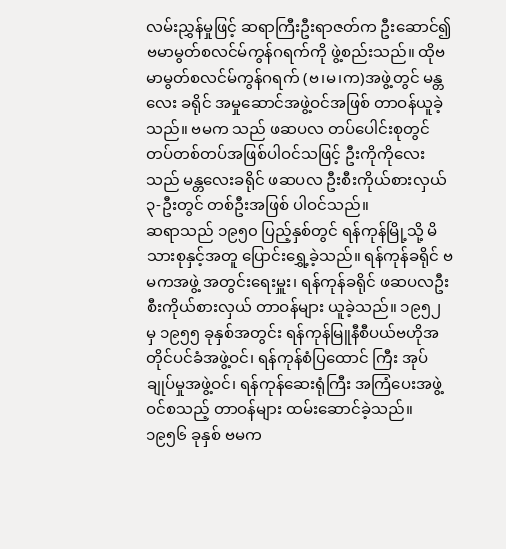လမ်းညွှန်မှုဖြင့် ဆရာကြီးဦးရာဇတ်က ဦးဆောင်၍ ဗမာမွတ်စလင်မ်ကွန်ဂရက်ကို ဖွဲ့စည်းသည်။ ထိုဗမာမွတ်စလင်မ်ကွန်ဂရက် (ဗ၊မ၊က)အဖွဲ့တွင် မန္တလေး ခရိုင် အမှုဆောင်အဖွဲ့ဝင်အဖြစ် တာဝန်ယူခဲ့သည်။ ဗမက သည် ဖဆပလ တပ်ပေါင်းစုတွင် တပ်တစ်တပ်အဖြစ်ပါဝင်သဖြင့် ဦးကိုကိုလေးသည် မန္တလေးခရိုင် ဖဆပလ ဦးစီးကိုယ်စားလှယ် ၃-ဦးတွင် တစ်ဦးအဖြစ် ပါဝင်သည်။
ဆရာသည် ၁၉၅၀ ပြည့်နှစ်တွင် ရန်ကုန်မြို့သို့ မိသားစုနှင့်အတူ ပြောင်းရွှေ့ခဲ့သည်။ ရန်ကုန်ခရိုင် ဗမကအဖွဲ့ အတွင်းရေးမှူး၊ ရန်ကုန်ခရိုင် ဖဆပလဦးစီးကိုယ်စားလှယ် တာဝန်များ ယူခဲ့သည်။ ၁၉၅၂ မှ ၁၉၅၅ ခုနှစ်အတွင်း ရန်ကုန်မြူနီစီပယ်ဗဟိုအတိုင်ပင်ခံအဖွဲ့ဝင်၊ ရန်ကုန်စံပြထောင် ကြီး အုပ်ချုပ်မှုအဖွဲ့ဝင်၊ ရန်ကုန်ဆေးရုံကြီး အကြံပေးအဖွဲ့ဝင်စသည့် တာဝန်များ ထမ်းဆောင်ခဲ့သည်။
၁၉၅၆ ခုနှစ် ဗမက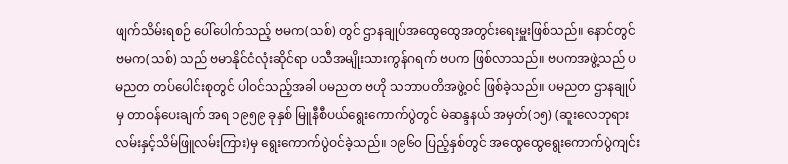ဖျက်သိမ်းရစဉ် ပေါ်ပေါက်သည့် ဗမက(သစ်) တွင် ဌာနချုပ်အထွေထွေအတွင်းရေးမှူးဖြစ်သည်။ နောင်တွင် ဗမက(သစ်) သည် ဗမာနိုင်ငံလုံးဆိုင်ရာ ပသီအမျိုးသားကွန်ဂရက် ဗပက ဖြစ်လာသည်။ ဗပကအဖွဲ့သည် ပမညတ တပ်ပေါင်းစုတွင် ပါဝင်သည့်အခါ ပမညတ ဗဟို သဘာပတိအဖွဲ့ဝင် ဖြစ်ခဲ့သည်။ ပမညတ ဌာနချုပ်မှ တာဝန်ပေးချက် အရ ၁၉၅၉ ခုနှစ် မြူနီစီပယ်ရွေးကောက်ပွဲတွင် မဲဆန္ဒနယ် အမှတ်(၁၅) (ဆူးလေဘုရားလမ်းနှင့်သိမ်ဖြူလမ်းကြား)မှ ရွေးကောက်ပွဲဝင်ခဲ့သည်။ ၁၉၆၀ ပြည့်နှစ်တွင် အထွေထွေရွေးကောက်ပွဲကျင်း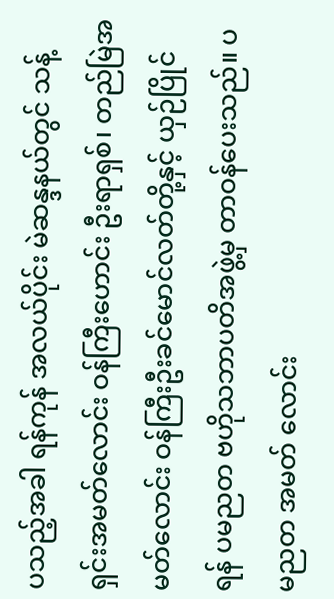ပသည့်အခါ ရန်ကုန် အလယ်ပိုင်း မဲဆန္ဒနယ်တွင် သန့်ရှင်းအမတ်လောင်း ဝန်ကြီးဟောင်း ဦးရာရှစ်၊ တည်မြဲအမတ်လောင်း ဝန်ကြီးဦးခင်မောင်လတ်တို့နှင့် ယှဉ်ပြိုင် ရန် ပမညတ ဗဟိုသဘာပတိအဖွဲ့မှ တာဝန်ပေးသည်။ ပမညတ အမတ် လောင်း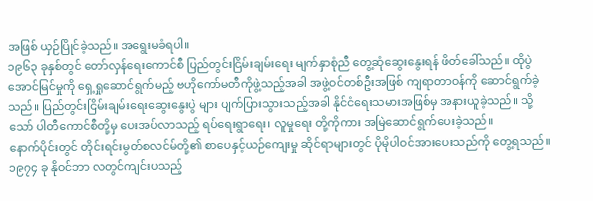အဖြစ် ယှဉ်ပြိုင်ခဲ့သည်။ အရွေးမခံရပါ။
၁၉၆၃ ခုနှစ်တွင် တော်လှန်ရေးကောင်စီ ပြည်တွင်းငြိမ်းချမ်းရေး မျက်နှာစုံညီ တွေ့ဆုံဆွေးနွေးရန် ဖိတ်ခေါ်သည်။ ထိုပွဲအောင်မြင်မှုကို ရှေ့ရှုဆောင်ရွက်မည့် ဗဟိုကော်မတီကိုဖွဲ့သည့်အခါ အဖွဲ့ဝင်တစ်ဦးအဖြစ် ကျရာတာဝန်ကို ဆောင်ရွက်ခဲ့သည်။ ပြည်တွင်းငြိမ်းချမ်းရေးဆွေးနွေးပွဲ များ ပျက်ပြားသွားသည့်အခါ နိုင်ငံရေးသမားအဖြစ်မှ အနားယူခဲ့သည်။ သို့သော် ပါတီကောင်စီတို့မှ ပေးအပ်လာသည့် ရပ်ရေးရွာရေး၊ လူမှုရေး တို့ကိုကား အမြဲဆောင်ရွက်ပေးခဲ့သည်။
နောက်ပိုင်းတွင် တိုင်းရင်းမွတ်စလင်မ်တို့၏ စာပေနှင့်ယဉ်ကျေးမှု ဆိုင်ရာများတွင် ပိုမိုပါဝင်အားပေးသည်ကို တွေ့ရသည်။ ၁၉၇၄ ခု နိုဝင်ဘာ လတွင်ကျင်းပသည့်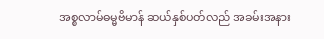အစ္စလာမ်ဓမ္မဗိမာန် ဆယ်နှစ်ပတ်လည် အခမ်းအနား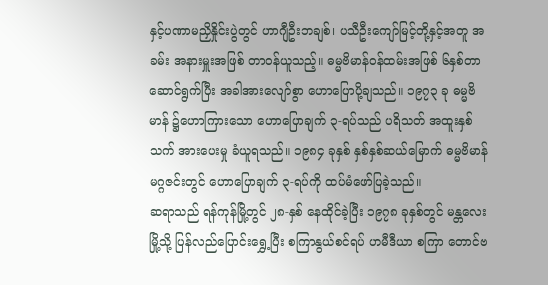နှင့်ပဏာမညှိနှိုင်းပွဲတွင် ဟာဂျီဦးဘချစ်၊ ပသီဦးကျော်မြင့်တို့နှင့်အတူ အခမ်း အနားမှူးအဖြစ် တာဝန်ယူသည့်။ ဓမ္မဗိမာန်ဝန်ထမ်းအဖြစ် ၆နှစ်တာ ဆောင်ရွက်ပြီး အခါအားလျော်စွာ ဟောပြောပို့ချသည်။ ၁၉၇၃ ခု ဓမ္မဗိမာန် ၌ဟောကြားသော ဟောပြောချက် ၃-ရပ်သည် ပရိသတ် အထူးနှစ်သက် အားပေးမှု ခံယူရသည်။ ၁၉၈၄ ခုနှစ် နှစ်နှစ်ဆယ်မြောက် ဓမ္မဗိမာန် မဂ္ဂဇင်းတွင် ဟောပြောချက် ၃-ရပ်ကို ထပ်မံဖော်ပြခဲ့သည်။
ဆရာသည် ရန်ကုန်မြို့တွင် ၂၈-နှစ် နေထိုင်ခဲ့ပြီး ၁၉၇၈ ခုနှစ်တွင် မန္တလေးမြို့သို့ ပြန်လည်ပြောင်းရွှေ့ပြီး စကြာနွယ်စင်ရပ် ဟမီဒီယာ စကြာ တောင်ဗ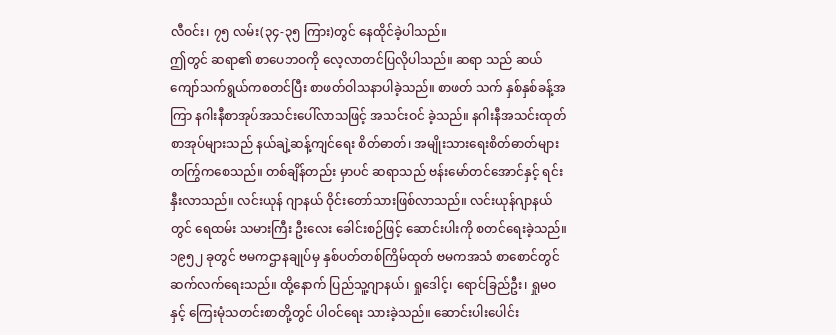လီဝင်း၊ ၇၅ လမ်း(၃၄-၃၅ ကြား)တွင် နေထိုင်ခဲ့ပါသည်။
ဤတွင် ဆရာ၏ စာပေဘဝကို လေ့လာတင်ပြလိုပါသည်။ ဆရာ သည် ဆယ်ကျော်သက်ရွယ်ကစတင်ပြီး စာဖတ်ဝါသနာပါခဲ့သည်။ စာဖတ် သက် နှစ်နှစ်ခန့်အကြာ နဂါးနီစာအုပ်အသင်းပေါ်လာသဖြင့် အသင်းဝင် ခဲ့သည်။ နဂါးနီအသင်းထုတ် စာအုပ်များသည် နယ်ချဲ့ဆန့်ကျင်ရေး စိတ်ဓာတ်၊ အမျိုးသားရေးစိတ်ဓာတ်များ တက်ြွကစေသည်။ တစ်ချိန်တည်း မှာပင် ဆရာသည် ဗန်းမော်တင်အောင်နှင့် ရင်းနှီးလာသည်။ လင်းယုန် ဂျာနယ် ဝိုင်းတော်သားဖြစ်လာသည်။ လင်းယုန်ဂျာနယ်တွင် ရေထမ်း သမားကြီး ဦးလေး ခေါင်းစဉ်ဖြင့် ဆောင်းပါးကို စတင်ရေးခဲ့သည်။
၁၉၅၂ ခုတွင် ဗမကဌာနချုပ်မှ နှစ်ပတ်တစ်ကြိမ်ထုတ် ဗမကအသံ စာစောင်တွင် ဆက်လက်ရေးသည်။ ထို့နောက် ပြည်သူ့ဂျာနယ်၊ ရှုဒေါင့်၊ ရောင်ခြည်ဦး၊ ရှုမဝနှင့် ကြေးမုံသတင်းစာတို့တွင် ပါဝင်ရေး သားခဲ့သည်။ ဆောင်းပါးပေါင်း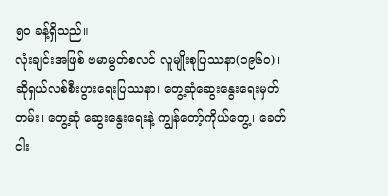၅၀ ခန့်ရှိသည်။
လုံးချင်းအဖြစ် ဗမာမွတ်စလင် လူမျိုးစုပြဿနာ(၁၉၆၀)၊ ဆိုရှယ်လစ်စီးပွားရေးပြဿနာ၊ တွေ့ဆုံဆွေးနွေးရေးမှတ်တမ်း၊ တွေ့ဆုံ ဆွေးနွေးရေးနဲ့ ကျွန်တော့်ကိုယ်တွေ့၊ ခေတ်ငါး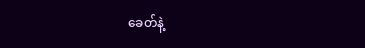ခေတ်နဲ့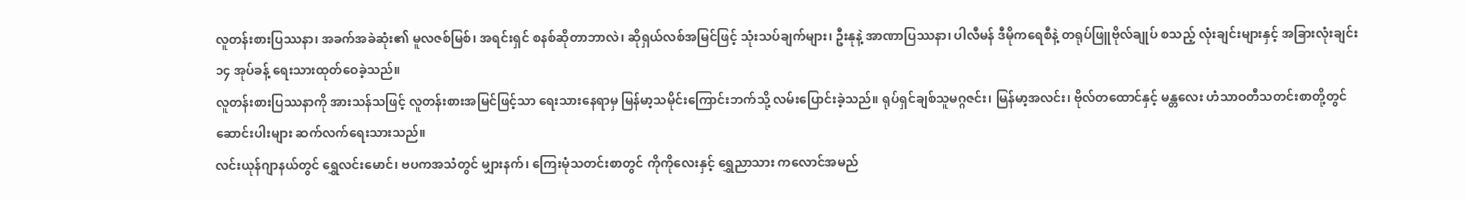လူတန်းစားပြဿနာ၊ အခက်အခဲဆုံး၏ မူလဇစ်မြစ်၊ အရင်းရှင် စနစ်ဆိုတာဘာလဲ၊ ဆိုရှယ်လစ်အမြင်ဖြင့် သုံးသပ်ချက်များ၊ ဦးနုနဲ့ အာဏာပြဿနာ၊ ပါလီမန် ဒီမိုကရေစီနဲ့ တရုပ်ဖြူဗိုလ်ချုပ် စသည့် လုံးချင်းများနှင့် အခြားလုံးချင်း ၁၄ အုပ်ခန့် ရေးသားထုတ်ဝေခဲ့သည်။
လူတန်းစားပြဿနာကို အားသန်သဖြင့် လူတန်းစားအမြင်ဖြင့်သာ ရေးသားနေရာမှ မြန်မာ့သမိုင်းကြောင်းဘက်သို့ လမ်းပြောင်းခဲ့သည်။ ရုပ်ရှင်ချစ်သူမဂ္ဂဇင်း၊ မြန်မာ့အလင်း၊ ဗိုလ်တထောင်နှင့် မန္တလေး ဟံသာဝတီသတင်းစာတို့တွင် ဆောင်းပါးများ ဆက်လက်ရေးသားသည်။
လင်းယုန်ဂျာနယ်တွင် ရွှေလင်းမောင်၊ ဗပကအသံတွင် မျှားနက်၊ ကြေးမုံသတင်းစာတွင် ကိုကိုလေးနှင့် ရွှေညာသား ကလောင်အမည်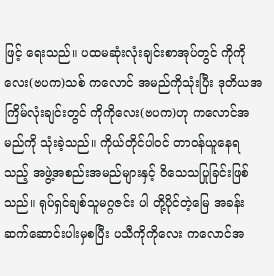ဖြင့် ရေးသည်။ ပထမဆုံးလုံးချင်းစာအုပ်တွင် ကိုကိုလေး(ဗပက)သစ် ကလောင် အမည်ကိုသုံးပြီး ဒုတိယအကြိမ်လုံးချင်းတွင် ကိုကိုလေး(ဗပက)ဟု ကလောင်အမည်ကို သုံးခဲ့သည်။ ကိုယ်တိုင်ပါဝင် တာဝန်ယူနေရသည့် အဖွဲ့အစည်းအမည်များနှင့် ဝိသေသပြုခြင်းဖြစ်သည်။ ရုပ်ရှင်ချစ်သူမဂ္ဂဇင်း ပါ တို့ပိုင်တဲ့မြေ အခန်းဆက်ဆောင်းပါးမှစပြီး ပသီကိုကိုလေး ကလောင်အ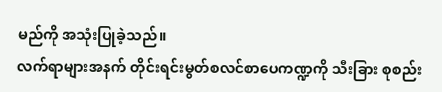မည်ကို အသုံးပြုခဲ့သည်။
လက်ရာများအနက် တိုင်းရင်းမွတ်စလင်စာပေကဏ္ဍကို သီးခြား စုစည်း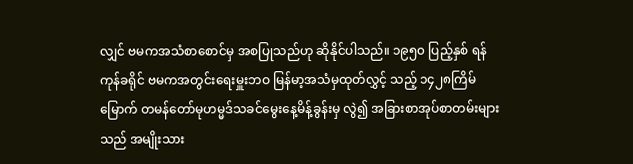လျှင် ဗမကအသံစာစောင်မှ အစပြုသည်ဟု ဆိုနိုင်ပါသည်။ ၁၉၅၀ ပြည့်နှစ် ရန်ကုန်ခရိုင် ဗမကအတွင်းရေးမှူးဘဝ မြန်မာ့အသံမှထုတ်လွှင့် သည့် ၁၄၂၈ကြိမ်မြောက် တမန်တော်မုဟမ္မဒ်သခင်မွေးနေ့မိန့်ခွန်းမှ လွဲ၍ အခြားစာအုပ်စာတမ်းများသည် အမျိုးသား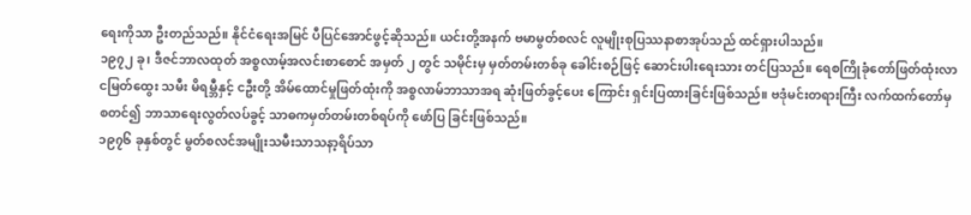ရေးကိုသာ ဦးတည်သည်။ နိုင်ငံရေးအမြင် ပီပြင်အောင်ဖွင့်ဆိုသည်။ ယင်းတို့အနက် ဗမာမွတ်စလင် လူမျိုးစုပြဿနာစာအုပ်သည် ထင်ရှားပါသည်။
၁၉၇၂ ခု၊ ဒီဇင်ဘာလထုတ် အစ္စလာမ့်အလင်းစာစောင် အမှတ် ၂ တွင် သမိုင်းမှ မှတ်တမ်းတစ်ခု ခေါင်းစဉ်ဖြင့် ဆောင်းပါးရေးသား တင်ပြသည်။ ရေစကြိုခုံတော်ဖြတ်ထုံးလာ ငမြတ်ထွေး သမီး မိရမ္ဘီနှင့် ငဦးတို့ အိမ်ထောင်မှုဖြတ်ထုံးကို အစ္စလာမ်ဘာသာအရ ဆုံးဖြတ်ခွင့်ပေး ကြောင်း ရှင်းပြထားခြင်းဖြစ်သည်။ ဗဒုံမင်းတရားကြီး လက်ထက်တော်မှ စတင်၍ ဘာသာရေးလွတ်လပ်ခွင့် သာဓကမှတ်တမ်းတစ်ရပ်ကို ဖော်ပြ ခြင်းဖြစ်သည်။
၁၉၇၆ ခုနှစ်တွင် မွတ်စလင်အမျိုးသမီးသာသနာ့ရိပ်သာ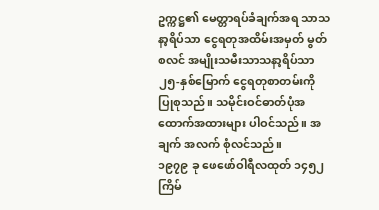ဥက္ကဋ္ဌ၏ မေတ္တာရပ်ခံချက်အရ သာသနာ့ရိပ်သာ ငွေရတုအထိမ်းအမှတ် မွတ်စလင် အမျိုးသမီးသာသနာ့ရိပ်သာ ၂၅-နှစ်မြောက် ငွေရတုစာတမ်းကို ပြုစုသည်။ သမိုင်းဝင်ဓာတ်ပုံအထောက်အထားများ ပါဝင်သည်။ အချက် အလက် စုံလင်သည်။
၁၉၇၉ ခု ဖေဖော်ဝါရီလထုတ် ၁၄၅၂ ကြိမ်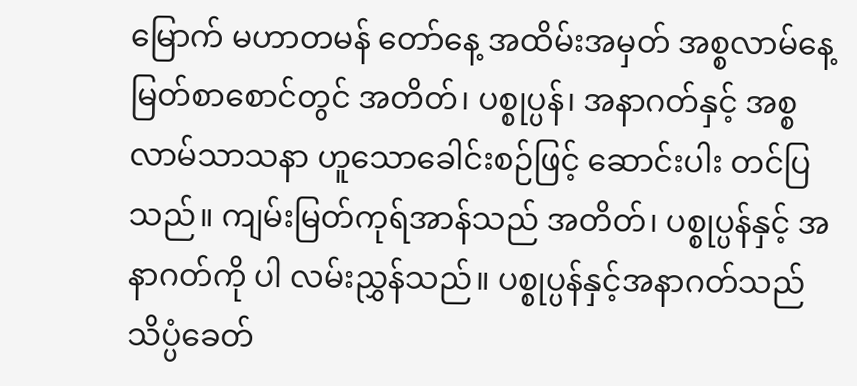မြောက် မဟာတမန် တော်နေ့ အထိမ်းအမှတ် အစ္စလာမ်နေ့မြတ်စာစောင်တွင် အတိတ်၊ ပစ္စုပ္ပန်၊ အနာဂတ်နှင့် အစ္စလာမ်သာသနာ ဟူသောခေါင်းစဉ်ဖြင့် ဆောင်းပါး တင်ပြသည်။ ကျမ်းမြတ်ကုရ်အာန်သည် အတိတ်၊ ပစ္စုပ္ပန်နှင့် အနာဂတ်ကို ပါ လမ်းညွှန်သည်။ ပစ္စုပ္ပန်နှင့်အနာဂတ်သည် သိပ္ပံခေတ်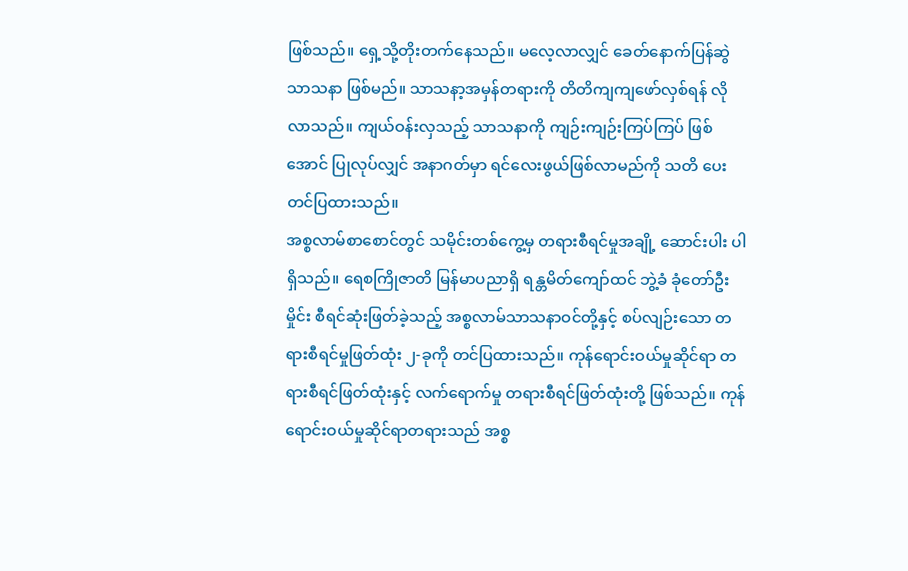ဖြစ်သည်။ ရှေ့သို့တိုးတက်နေသည်။ မလေ့လာလျှင် ခေတ်နောက်ပြန်ဆွဲ သာသနာ ဖြစ်မည်။ သာသနာ့အမှန်တရားကို တိတိကျကျဖော်လှစ်ရန် လိုလာသည်။ ကျယ်ဝန်းလှသည့် သာသနာကို ကျဉ်းကျဉ်းကြပ်ကြပ် ဖြစ်အောင် ပြုလုပ်လျှင် အနာဂတ်မှာ ရင်လေးဖွယ်ဖြစ်လာမည်ကို သတိ ပေးတင်ပြထားသည်။
အစ္စလာမ်စာစောင်တွင် သမိုင်းတစ်ကွေ့မှ တရားစီရင်မှုအချို့ ဆောင်းပါး ပါရှိသည်။ ရေစကြိုဇာတိ မြန်မာပညာရှိ ရန္တမိတ်ကျော်ထင် ဘွဲ့ခံ ခုံတော်ဦးမှိုင်း စီရင်ဆုံးဖြတ်ခဲ့သည့် အစ္စလာမ်သာသနာဝင်တို့နှင့် စပ်လျဉ်းသော တရားစီရင်မှုဖြတ်ထုံး ၂-ခုကို တင်ပြထားသည်။ ကုန်ရောင်းဝယ်မှုဆိုင်ရာ တရားစီရင်ဖြတ်ထုံးနှင့် လက်ရောက်မှု တရားစီရင်ဖြတ်ထုံးတို့ ဖြစ်သည်။ ကုန်ရောင်းဝယ်မှုဆိုင်ရာတရားသည် အစ္စ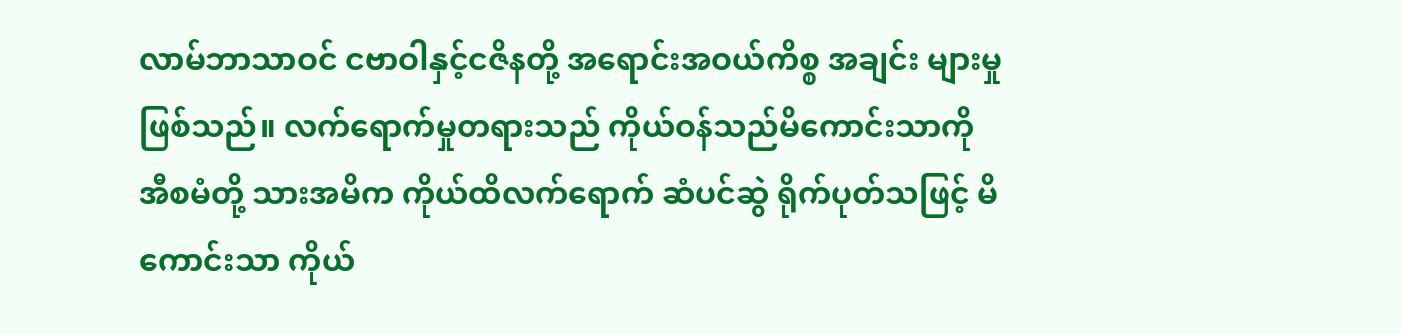လာမ်ဘာသာဝင် ငဗာဝါနှင့်ငဇိနတို့ အရောင်းအဝယ်ကိစ္စ အချင်း များမှုဖြစ်သည်။ လက်ရောက်မှုတရားသည် ကိုယ်ဝန်သည်မိကောင်းသာကို အီစမံတို့ သားအမိက ကိုယ်ထိလက်ရောက် ဆံပင်ဆွဲ ရိုက်ပုတ်သဖြင့် မိကောင်းသာ ကိုယ်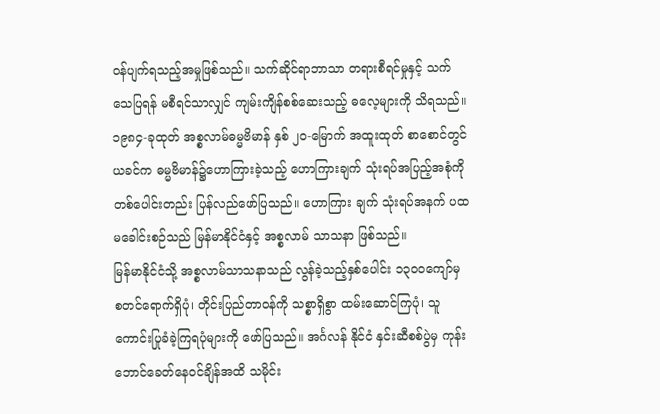ဝန်ပျက်ရသည့်အမှုဖြစ်သည်။ သက်ဆိုင်ရာဘာသာ တရားစီရင်မှုနှင့် သက်သေပြရန် မစီရင်သာလျှင် ကျမ်းကျိန်စစ်ဆေးသည့် ဓလေ့များကို သိရသည်။
၁၉၈၄-ခုထုတ် အစ္စလာမ်ဓမ္မဗိမာန် နှစ် ၂၀-မြောက် အထူးထုတ် စာစောင်တွင် ယခင်က ဓမ္မဗိမာန်၌ဟောကြားခဲ့သည့် ဟောကြားချက် သုံးရပ်အပြည့်အစုံကို တစ်ပေါင်းတည်း ပြန်လည်ဖော်ပြသည်။ ဟောကြား ချက် သုံးရပ်အနက် ပထမခေါင်းစဉ်သည် မြန်မာနိုင်ငံနှင့် အစ္စလာမ် သာသနာ ဖြစ်သည်။
မြန်မာနိုင်ငံသို့ အစ္စလာမ်သာသနာသည် လွန်ခဲ့သည့်နှစ်ပေါင်း ၁၃၀ဝကျော်မှ စတင်ရောက်ရှိပုံ၊ တိုင်းပြည်တာဝန်ကို သစ္စာရှိစွာ ထမ်းဆောင်ကြပုံ၊ သူကောင်းပြုခံခဲ့ကြရပုံများကို ဖော်ပြသည်။ အင်္ဂလန် နိုင်ငံ နှင်းဆီစစ်ပွဲမှ ကုန်းဘောင်ခေတ်နေဝင်ချိန်အထိ သမိုင်း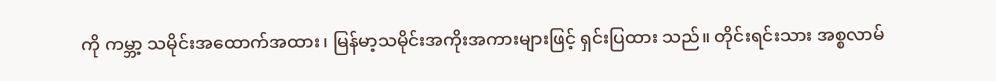ကို ကမ္ဘာ့ သမိုင်းအထောက်အထား၊ မြန်မာ့သမိုင်းအကိုးအကားများဖြင့် ရှင်းပြထား သည်။ တိုင်းရင်းသား အစ္စလာမ်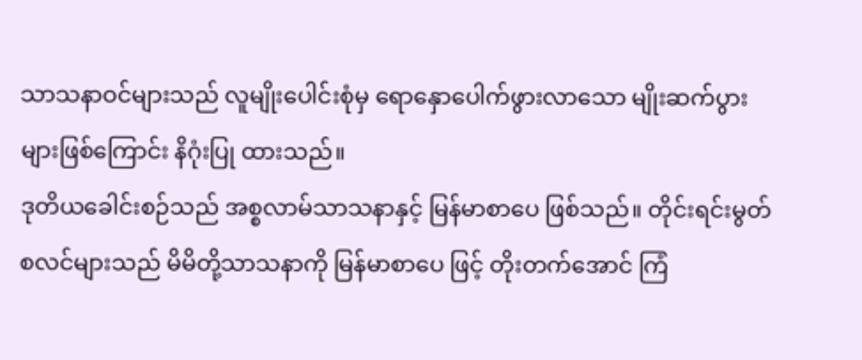သာသနာဝင်များသည် လူမျိုးပေါင်းစုံမှ ရောနှောပေါက်ဖွားလာသော မျိုးဆက်ပွားများဖြစ်ကြောင်း နိဂုံးပြု ထားသည်။
ဒုတိယခေါင်းစဉ်သည် အစ္စလာမ်သာသနာနှင့် မြန်မာစာပေ ဖြစ်သည်။ တိုင်းရင်းမွတ်စလင်များသည် မိမိတို့သာသနာကို မြန်မာစာပေ ဖြင့် တိုးတက်အောင် ကြံ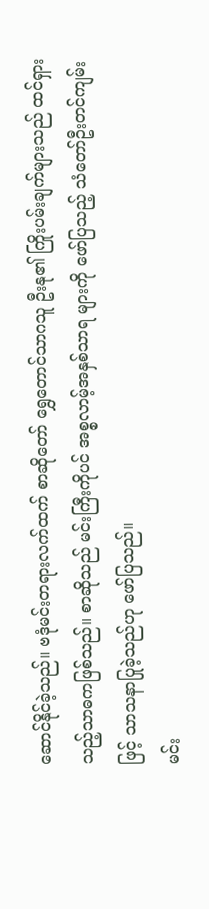ဆောင်နိုင်ခဲ့သည်။ ဗဒုံမင်းတရားလက်ထက် စာဆိုတော် ရွှေတောင်သာဂသူ ဦးနု၏ ကြိုးပမ်းချက်များသည် ထင်ရှား သည့်သာဓကဖြစ်သည်။ စာဆိုသည် မင်းကြီးကိုပင် အစ္စလာမ့်အနှစ်သာရ များကို ဖော်ပြသည့် သံတော်ဦးတင်ကျမ်းဖြင့် သာသနာပြုခဲ့သည်ဟု ဖော်ပြသည်။
မင်း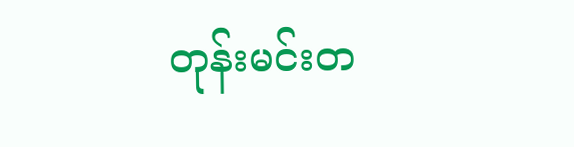တုန်းမင်းတ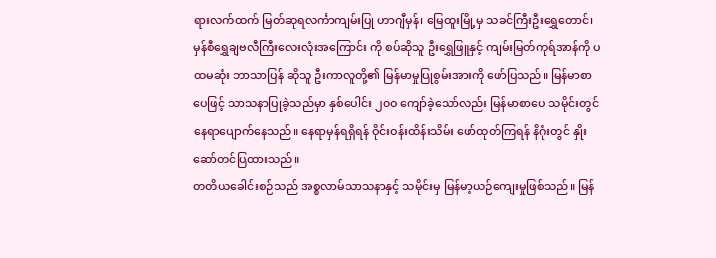ရားလက်ထက် မြတ်ဆုရလင်္ကာကျမ်းပြု ဟာဂျီမှန်၊ မြေထူးမြို့မှ သခင်ကြီးဦးရွှေတောင်၊ မှန်စီရွှေချဗလီကြီးလေးလုံးအကြောင်း ကို စပ်ဆိုသူ ဦးရွှေဖြူနှင့် ကျမ်းမြတ်ကုရ်အာန်ကို ပထမဆုံး ဘာသာပြန် ဆိုသူ ဦးကာလူတို့၏ မြန်မာမှုပြုစွမ်းအားကို ဖော်ပြသည်။ မြန်မာစာပေဖြင့် သာသနာပြုခဲ့သည်မှာ နှစ်ပေါင်း ၂၀ဝ ကျော်ခဲ့သော်လည်း မြန်မာစာပေ သမိုင်းတွင် နေရာပျောက်နေသည်။ နေရာမှန်ရရှိရန် ဝိုင်းဝန်းထိန်းသိမ်း ဖော်ထုတ်ကြရန် နိဂုံးတွင် နှိုးဆော်တင်ပြထားသည်။
တတိယခေါင်းစဉ်သည် အစ္စလာမ်သာသနာနှင့် သမိုင်းမှ မြန်မာ့ယဉ်ကျေးမှုဖြစ်သည်။ မြန်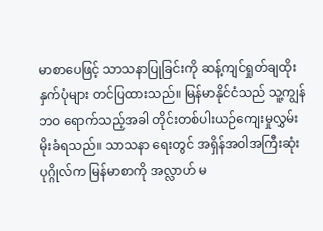မာစာပေဖြင့် သာသနာပြုခြင်းကို ဆန့်ကျင်ရှုတ်ချထိုးနှက်ပုံများ တင်ပြထားသည်။ မြန်မာနိုင်ငံသည် သူ့ကျွန် ဘဝ ရောက်သည့်အခါ တိုင်းတစ်ပါးယဉ်ကျေးမှုလွှမ်းမိုးခံရသည်။ သာသနာ ရေးတွင် အရှိန်အဝါအကြီးဆုံးပုဂ္ဂိုလ်က မြန်မာစာကို အလ္လာဟ် မ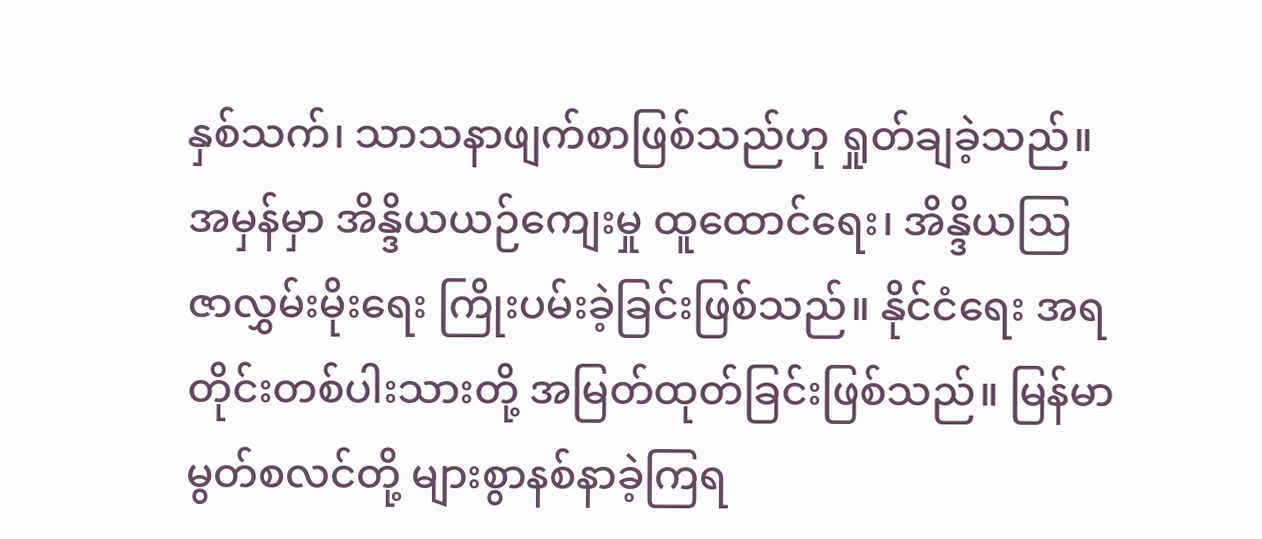နှစ်သက်၊ သာသနာဖျက်စာဖြစ်သည်ဟု ရှုတ်ချခဲ့သည်။ အမှန်မှာ အိန္ဒိယယဉ်ကျေးမှု ထူထောင်ရေး၊ အိန္ဒိယဩဇာလွှမ်းမိုးရေး ကြိုးပမ်းခဲ့ခြင်းဖြစ်သည်။ နိုင်ငံရေး အရ တိုင်းတစ်ပါးသားတို့ အမြတ်ထုတ်ခြင်းဖြစ်သည်။ မြန်မာမွတ်စလင်တို့ များစွာနစ်နာခဲ့ကြရ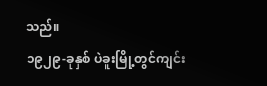သည်။
၁၉၂၉-ခုနှစ် ပဲခူးမြို့တွင်ကျင်း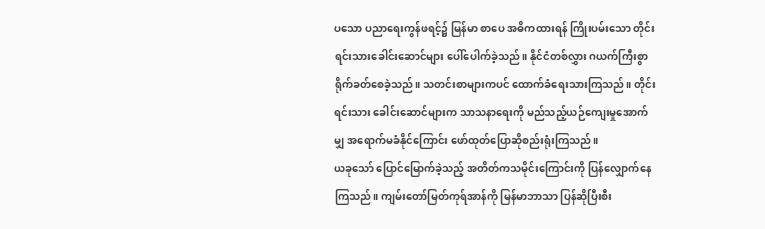ပသော ပညာရေးကွန်ဖရင့်၌ မြန်မာ စာပေ အဓိကထားရန် ကြိုးပမ်းသော တိုင်းရင်းသားခေါင်းဆောင်များ ပေါ်ပေါက်ခဲ့သည်။ နိုင်ငံတစ်လွှား ဂယက်ကြီးစွာ ရိုက်ခတ်စေခဲ့သည်။ သတင်းစာများကပင် ထောက်ခံရေးသားကြသည်။ တိုင်းရင်းသား ခေါင်းဆောင်များက သာသနာရေးကို မည်သည့်ယဉ်ကျေးမှုအောက်မျှ အရောက်မခံနိုင်ကြောင်း ဖော်ထုတ်ပြောဆိုစည်းရုံးကြသည်။
ယခုသော် ပြောင်မြောက်ခဲ့သည့် အတိတ်ကသမိုင်းကြောင်းကို ပြန်လျှောက်နေကြသည်။ ကျမ်းတော်မြတ်ကုရ်အာန်ကို မြန်မာဘာသာ ပြန်ဆိုပြီးစီး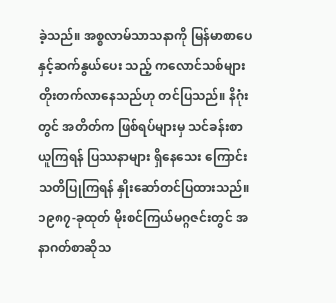ခဲ့သည်။ အစ္စလာမ်သာသနာကို မြန်မာစာပေနှင့်ဆက်နွယ်ပေး သည့် ကလောင်သစ်များ တိုးတက်လာနေသည်ဟု တင်ပြသည်။ နိဂုံးတွင် အတိတ်က ဖြစ်ရပ်များမှ သင်ခန်းစာယူကြရန် ပြဿနာများ ရှိနေသေး ကြောင်း သတိပြုကြရန် နှိုးဆော်တင်ပြထားသည်။
၁၉၈၇-ခုထုတ် မိုးစင်ကြယ်မဂ္ဂဇင်းတွင် အနာဂတ်စာဆိုသ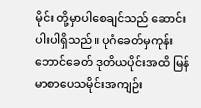မိုင်း တို့မှာပါစေချင်သည် ဆောင်းပါးပါရှိသည်။ ပုဂံခေတ်မှကုန်းဘောင်ခေတ် ဒုတိယပိုင်းအထိ မြန်မာစာပေသမိုင်းအကျဉ်း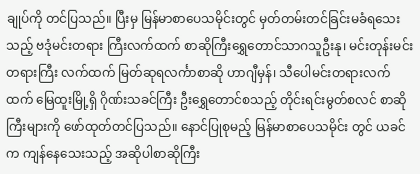ချုပ်ကို တင်ပြသည်။ ပြီးမှ မြန်မာစာပေသမိုင်းတွင် မှတ်တမ်းတင်ခြင်းမခံရသေးသည့် ဗဒုံမင်းတရား ကြီးလက်ထက် စာဆိုကြီးရွှေတောင်သာဂသူဦးနု၊ မင်းတုန်းမင်းတရားကြီး လက်ထက် မြတ်ဆုရလင်္ကာစာဆို ဟာဂျီမှန်၊ သီပေါမင်းတရားလက်ထက် မြေထူးမြို့ရှိ ဂိုဏ်းသခင်ကြီး ဦးရွှေတောင်စသည့် တိုင်းရင်းမွတ်စလင် စာဆိုကြီးများကို ဖော်ထုတ်တင်ပြသည်။ နောင်ပြုစုမည့် မြန်မာစာပေသမိုင်း တွင် ယခင်က ကျန်နေသေးသည့် အဆိုပါစာဆိုကြီး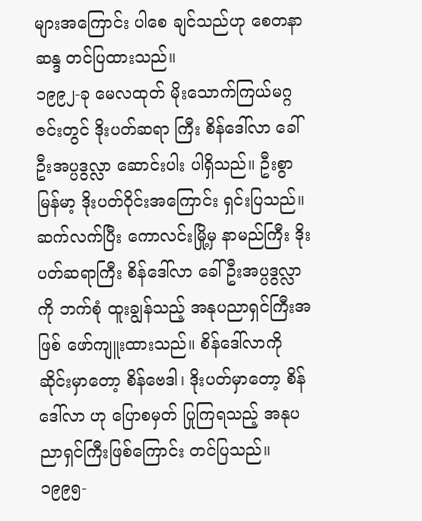များအကြောင်း ပါစေ ချင်သည်ဟု စေတနာဆန္ဒ တင်ပြထားသည်။
၁၉၉၂-ခု မေလထုတ် မိုးသောက်ကြယ်မဂ္ဂဇင်းတွင် ဒိုးပတ်ဆရာ ကြီး စိန်ဒေါ်လာ ခေါ် ဦးအပ္ပဒွလ္လာ ဆောင်းပါး ပါရှိသည်။ ဦးစွာ မြန်မာ့ ဒိုးပတ်ဝိုင်းအကြောင်း ရှင်းပြသည်။ ဆက်လက်ပြီး ကောလင်းမြို့မှ နာမည်ကြီး ဒိုးပတ်ဆရာကြီး စိန်ဒေါ်လာ ခေါ် ဦးအပ္ပဒွလ္လာကို ဘက်စုံ ထူးချွန်သည့် အနုပညာရှင်ကြီးအဖြစ် ဖော်ကျူးထားသည်။ စိန်ဒေါ်လာကို ဆိုင်းမှာတော့ စိန်ဗေဒါ၊ ဒိုးပတ်မှာတော့ စိန်ဒေါ်လာ ဟု ပြောစမှတ် ပြုကြရသည့် အနုပညာရှင်ကြီးဖြစ်ကြောင်း တင်ပြသည်။
၁၉၉၅-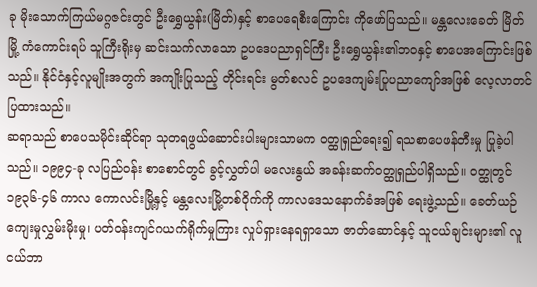ခု မိုးသောက်ကြယ်မဂ္ဂဇင်းတွင် ဦးရွှေယွန်း(မြိတ်)နှင့် စာပေရေစီးကြောင်း ကိုဖော်ပြသည်။ မန္တလေးခေတ် မြိတ်မြို့ ကံကောင်းရပ် သူကြီးရိုးမှ ဆင်းသက်လာသော ဥပဒေပညာရှင်ကြီး ဦးရွှေယွန်း၏ဘဝနှင့် စာပေအကြောင်းဖြစ်သည်။ နိုင်ငံနှင့်လူမျိုးအတွက် အကျိုးပြုသည့် တိုင်းရင်း မွတ်စလင် ဥပဒေကျမ်းပြုပညာကျော်အဖြစ် လေ့လာတင်ပြထားသည်။
ဆရာသည် စာပေသမိုင်းဆိုင်ရာ သုတရဖွယ်ဆောင်းပါးများသာမက ဝတ္ထုရှည်ရေး၍ ရသစာပေဖန်တီးမှု ပြုခဲ့ပါသည်။ ၁၉၉၄-ခု လပြည်ဝန်း စာစောင်တွင် ခွင့်လွှတ်ပါ မလေးနွယ် အခန်းဆက်ဝတ္ထုရှည်ပါရှိသည်။ ဝတ္ထုတွင် ၁၉၃၆-၄၆ ကာလ ကောလင်းမြို့နှင့် မန္တလေးမြို့တစ်ဝိုက်ကို ကာလဒေသနောက်ခံအဖြစ် ရေးဖွဲ့သည်။ ခေတ်ယဉ်ကျေးမှုလွှမ်းမိုးမှု၊ ပတ်ဝန်းကျင်ဂယက်ရိုက်မှုကြား လှုပ်ရှားနေရရှာသော ဇာတ်ဆောင်နှင့် သူငယ်ချင်းများ၏ လူငယ်ဘာ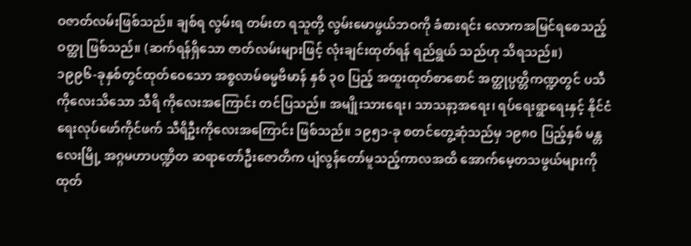ဝဇာတ်လမ်းဖြစ်သည်။ ချစ်ရ လွမ်းရ တမ်းတ ရသူတို့ လွမ်းမောဖွယ်ဘဝကို ခံစားရင်း လောကအမြင်ရစေသည့်ဝတ္ထု ဖြစ်သည်။ (ဆက်ရန်ရှိသော ဇာတ်လမ်းများဖြင့် လုံးချင်းထုတ်ရန် ရည်ရွယ် သည်ဟု သိရသည်။)
၁၉၉၆-ခုနှစ်တွင်ထုတ်ဝေသော အစ္စလာမ်ဓမ္မဗိမာန် နှစ် ၃၀ ပြည့် အထူးထုတ်စာစောင် အတ္ထုပ္ပတ္တိကဏ္ဍတွင် ပသီကိုလေးသိသော သီရိ ကိုလေးအကြောင်း တင်ပြသည်။ အမျိုးသားရေး၊ သာသနာ့အရေး၊ ရပ်ရေးရွာရေးနှင့် နိုင်ငံရေးလုပ်ဖော်ကိုင်ဖက် သီရိဦးကိုလေးအကြောင်း ဖြစ်သည်။ ၁၉၅၁-ခု စတင်တွေ့ဆုံသည်မှ ၁၉၈၀ ပြည့်နှစ် မန္တလေးမြို့ အဂ္ဂမဟာပဏ္ဍိတ ဆရာတော်ဦးဇောတိက ပျံလွန်တော်မူသည့်ကာလအထိ အောက်မေ့တသဖွယ်များကို ထုတ်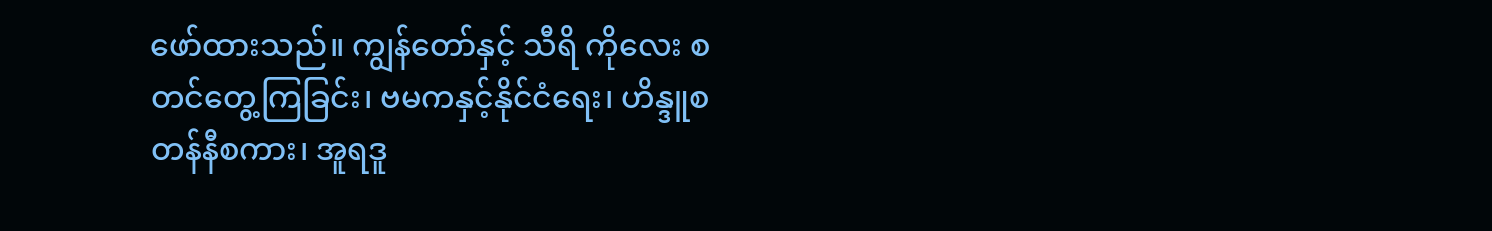ဖော်ထားသည်။ ကျွန်တော်နှင့် သီရိ ကိုလေး စတင်တွေ့ကြခြင်း၊ ဗမကနှင့်နိုင်ငံရေး၊ ဟိန္ဒူစတန်နီစကား၊ အူရဒူ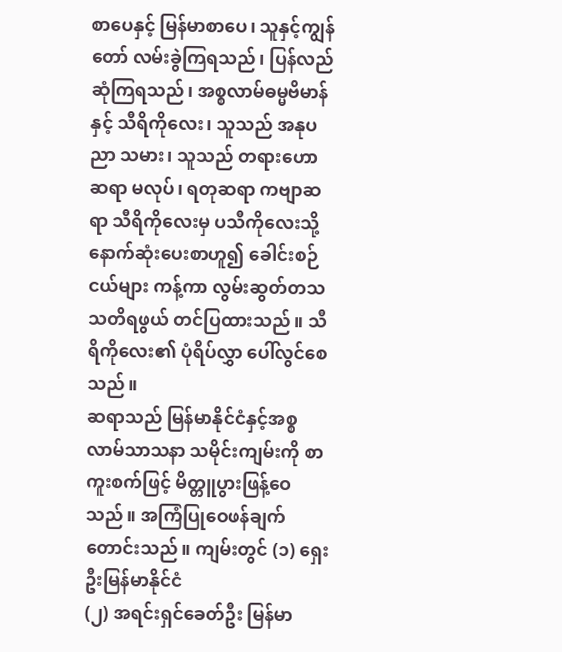စာပေနှင့် မြန်မာစာပေ၊ သူနှင့်ကျွန်တော် လမ်းခွဲကြရသည်၊ ပြန်လည် ဆုံကြရသည်၊ အစ္စလာမ်ဓမ္မဗိမာန်နှင့် သီရိကိုလေး၊ သူသည် အနုပညာ သမား၊ သူသည် တရားဟောဆရာ မလုပ်၊ ရတုဆရာ ကဗျာဆရာ သီရိကိုလေးမှ ပသီကိုလေးသို့ နောက်ဆုံးပေးစာဟူ၍ ခေါင်းစဉ်ငယ်များ ကန့်ကာ လွမ်းဆွတ်တသ သတိရဖွယ် တင်ပြထားသည်။ သီရိကိုလေး၏ ပုံရိပ်လွှာ ပေါ်လွင်စေသည်။
ဆရာသည် မြန်မာနိုင်ငံနှင့်အစ္စလာမ်သာသနာ သမိုင်းကျမ်းကို စာကူးစက်ဖြင့် မိတ္တူပွားဖြန့်ဝေသည်။ အကြံပြုဝေဖန်ချက် တောင်းသည်။ ကျမ်းတွင် (၁) ရှေးဦးမြန်မာနိုင်ငံ
(၂) အရင်းရှင်ခေတ်ဦး မြန်မာ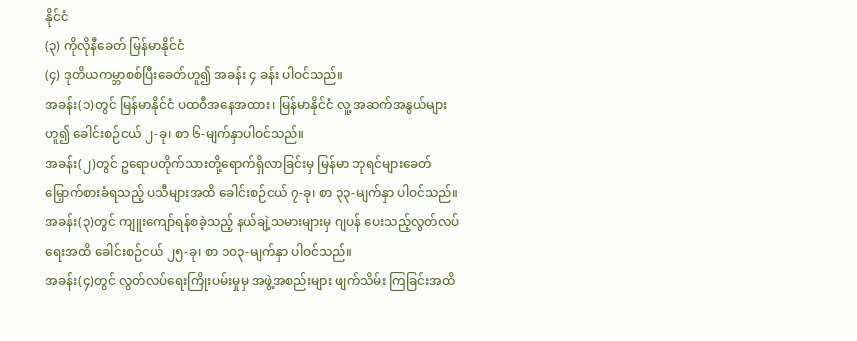နိုင်ငံ
(၃) ကိုလိုနီခေတ် မြန်မာနိုင်ငံ
(၄) ဒုတိယကမ္ဘာစစ်ပြီးခေတ်ဟူ၍ အခန်း ၄ ခန်း ပါဝင်သည်။
အခန်း(၁)တွင် မြန်မာနိုင်ငံ ပထဝီအနေအထား၊ မြန်မာနိုင်ငံ လူ့ အဆက်အနွယ်များဟူ၍ ခေါင်းစဉ်ငယ် ၂-ခု၊ စာ ၆-မျက်နှာပါဝင်သည်။
အခန်း(၂)တွင် ဥရောပတိုက်သားတို့ရောက်ရှိလာခြင်းမှ မြန်မာ ဘုရင်များခေတ် မြှောက်စားခံရသည့် ပသီများအထိ ခေါင်းစဉ်ငယ် ၇-ခု၊ စာ ၃၃-မျက်နှာ ပါဝင်သည်။
အခန်း(၃)တွင် ကျူးကျော်ရန်စခဲ့သည့် နယ်ချဲ့သမားများမှ ဂျပန် ပေးသည့်လွတ်လပ်ရေးအထိ ခေါင်းစဉ်ငယ် ၂၅-ခု၊ စာ ၁၀၃-မျက်နှာ ပါဝင်သည်။
အခန်း(၄)တွင် လွတ်လပ်ရေးကြိုးပမ်းမှုမှ အဖွဲ့အစည်းများ ဖျက်သိမ်း ကြခြင်းအထိ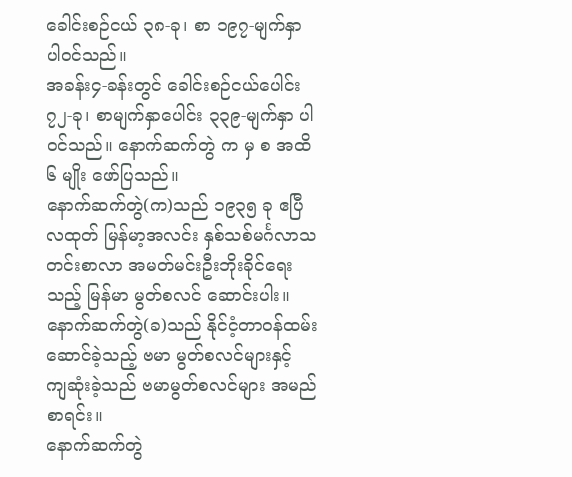ခေါင်းစဉ်ငယ် ၃၈-ခု၊ စာ ၁၉၇-မျက်နှာ ပါဝင်သည်။
အခန်း၄-ခန်းတွင် ခေါင်းစဉ်ငယ်ပေါင်း ၇၂-ခု၊ စာမျက်နှာပေါင်း ၃၃၉-မျက်နှာ ပါဝင်သည်။ နောက်ဆက်တွဲ က မှ စ အထိ ၆ မျိုး ဖော်ပြသည်။
နောက်ဆက်တွဲ(က)သည် ၁၉၃၅ ခု ဧပြီလထုတ် မြန်မာ့အလင်း နှစ်သစ်မင်္ဂလာသတင်းစာလာ အမတ်မင်းဦးဘိုးခိုင်ရေးသည့် မြန်မာ မွတ်စလင် ဆောင်းပါး။
နောက်ဆက်တွဲ(ခ)သည် နိုင်ငံ့တာဝန်ထမ်းဆောင်ခဲ့သည့် ဗမာ မွတ်စလင်များနှင့် ကျဆုံးခဲ့သည် ဗမာမွတ်စလင်များ အမည်စာရင်း။
နောက်ဆက်တွဲ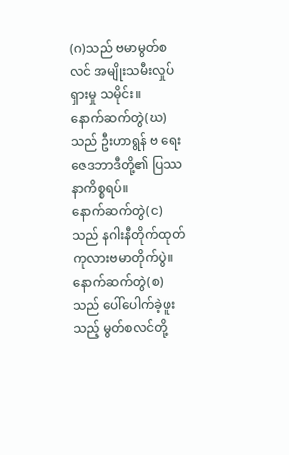(ဂ)သည် ဗမာမွတ်စလင် အမျိုးသမီးလှုပ်ရှားမှု သမိုင်း။
နောက်ဆက်တွဲ(ဃ)သည် ဦးဟာရွန် ဗ ရေး ဇေဒဘာဒီတို့၏ ပြဿနာကိစ္စရပ်။
နောက်ဆက်တွဲ(င)သည် နဂါးနီတိုက်ထုတ် ကုလားဗမာတိုက်ပွဲ။
နောက်ဆက်တွဲ(စ)သည် ပေါ်ပေါက်ခဲ့ဖူးသည့် မွတ်စလင်တို့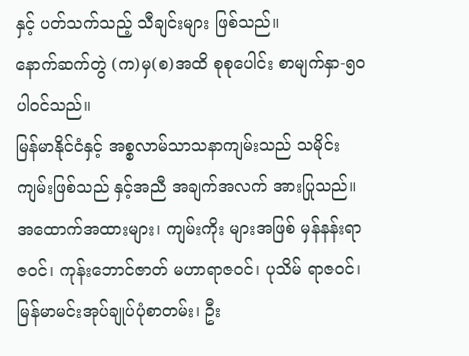နှင့် ပတ်သက်သည့် သီချင်းများ ဖြစ်သည်။
နောက်ဆက်တွဲ (က)မှ(စ)အထိ စုစုပေါင်း စာမျက်နှာ-၅၀ ပါဝင်သည်။
မြန်မာနိုင်ငံနှင့် အစ္စလာမ်သာသနာကျမ်းသည် သမိုင်းကျမ်းဖြစ်သည် နှင့်အညီ အချက်အလက် အားပြုသည်။ အထောက်အထားများ၊ ကျမ်းကိုး များအဖြစ် မှန်နန်းရာဇဝင်၊ ကုန်းဘောင်ဇာတ် မဟာရာဇဝင်၊ ပုသိမ် ရာဇဝင်၊ မြန်မာမင်းအုပ်ချုပ်ပုံစာတမ်း၊ ဦး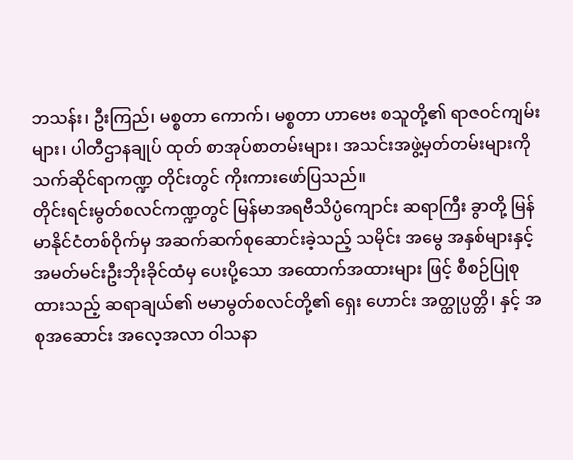ဘသန်း၊ ဦးကြည်၊ မစ္စတာ ကောက်၊ မစ္စတာ ဟာဗေး စသူတို့၏ ရာဇဝင်ကျမ်းများ၊ ပါတီဌာနချုပ် ထုတ် စာအုပ်စာတမ်းများ၊ အသင်းအဖွဲ့မှတ်တမ်းများကို သက်ဆိုင်ရာကဏ္ဍ တိုင်းတွင် ကိုးကားဖော်ပြသည်။
တိုင်းရင်းမွတ်စလင်ကဏ္ဍတွင် မြန်မာအရဗီသိပ္ပံကျောင်း ဆရာကြီး ခွာတို့ မြန်မာနိုင်ငံတစ်ဝိုက်မှ အဆက်ဆက်စုဆောင်းခဲ့သည့် သမိုင်း အမွေ အနှစ်များနှင့် အမတ်မင်းဦးဘိုးခိုင်ထံမှ ပေးပို့သော အထောက်အထားများ ဖြင့် စီစဉ်ပြုစုထားသည့် ဆရာချယ်၏ ဗမာမွတ်စလင်တို့၏ ရှေး ဟောင်း အတ္ထုပ္ပတ္တိ၊ နှင့် အစုအဆောင်း အလေ့အလာ ဝါသနာ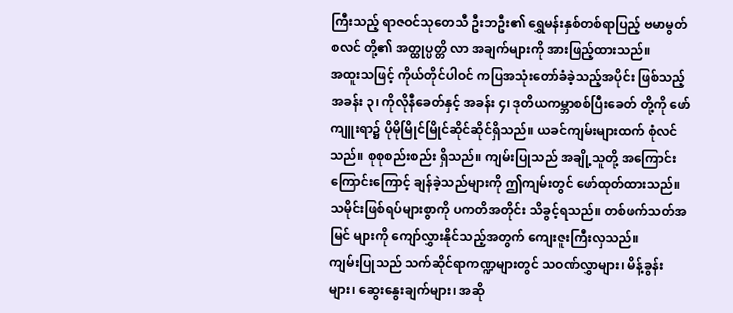ကြီးသည့် ရာဇဝင်သုတေသီ ဦးဘဦး၏ ရွှေမန်းနှစ်တစ်ရာပြည့် ဗမာမွတ်စလင် တို့၏ အတ္ထုပ္ပတ္တိ လာ အချက်များကို အားဖြည့်ထားသည်။
အထူးသဖြင့် ကိုယ်တိုင်ပါဝင် ကပြအသုံးတော်ခံခဲ့သည့်အပိုင်း ဖြစ်သည့် အခန်း ၃၊ ကိုလိုနီခေတ်နှင့် အခန်း ၄၊ ဒုတိယကမ္ဘာစစ်ပြီးခေတ် တို့ကို ဖော်ကျူးရာ၌ ပိုမိုမြိုင်မြိုင်ဆိုင်ဆိုင်ရှိသည်။ ယခင်ကျမ်းများထက် စုံလင်သည်။ စုစုစည်းစည်း ရှိသည်။ ကျမ်းပြုသည် အချို့သူတို့ အကြောင်း ကြောင်းကြောင့် ချန်ခဲ့သည်များကို ဤကျမ်းတွင် ဖော်ထုတ်ထားသည်။ သမိုင်းဖြစ်ရပ်များစွာကို ပကတိအတိုင်း သိခွင့်ရသည်။ တစ်ဖက်သတ်အမြင် များကို ကျော်လွှားနိုင်သည့်အတွက် ကျေးဇူးကြီးလှသည်။
ကျမ်းပြုသည် သက်ဆိုင်ရာကဏ္ဍများတွင် သဝဏ်လွှာများ၊ မိန့်ခွန်း များ၊ ဆွေးနွေးချက်များ၊ အဆို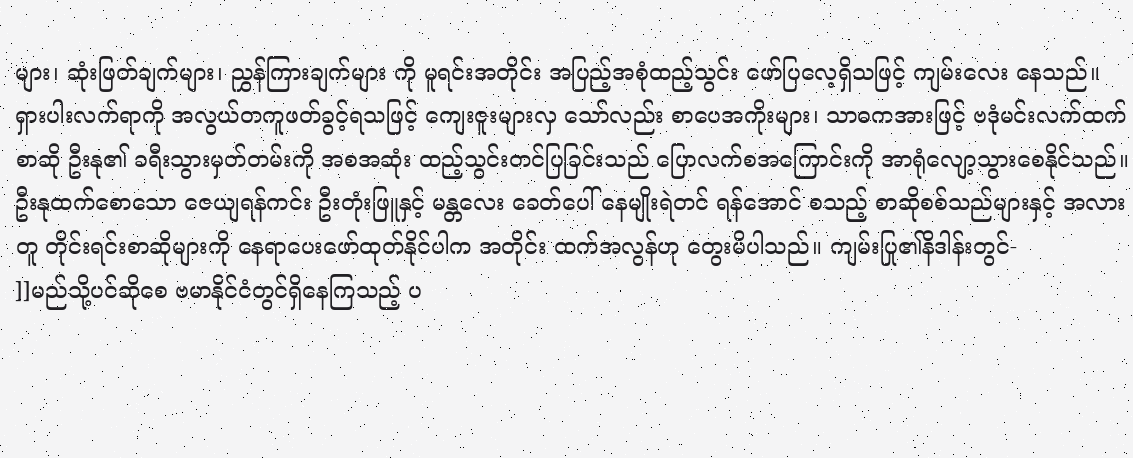များ၊ ဆုံးဖြတ်ချက်များ၊ ညွှန်ကြားချက်များ ကို မူရင်းအတိုင်း အပြည့်အစုံထည့်သွင်း ဖော်ပြလေ့ရှိသဖြင့် ကျမ်းလေး နေသည်။ ရှားပါးလက်ရာကို အလွယ်တကူဖတ်ခွင့်ရသဖြင့် ကျေးဇူးများလှ သော်လည်း စာပေအကိုးများ၊ သာဓကအားဖြင့် ဗဒုံမင်းလက်ထက် စာဆို ဦးနု၏ ခရီးသွားမှတ်တမ်းကို အစအဆုံး ထည့်သွင်းတင်ပြခြင်းသည် ပြောလက်စအကြောင်းကို အာရုံလျော့သွားစေနိုင်သည်။
ဦးနုထက်စောသော ဇေယျရန်ကင်း ဦးတုံးဖြူနှင့် မန္တလေး ခေတ်ပေါ် နေမျိုးရဲတင် ရန်အောင် စသည့် စာဆိုစစ်သည်များနှင့် အလားတူ တိုင်းရင်းစာဆိုများကို နေရာပေးဖော်ထုတ်နိုင်ပါက အတိုင်း ထက်အလွန်ဟု တွေးမိပါသည်။ ကျမ်းပြု၏နိဒါန်းတွင်-
]]မည်သို့ပင်ဆိုစေ ဗမာနိုင်ငံတွင်ရှိနေကြသည့် ပ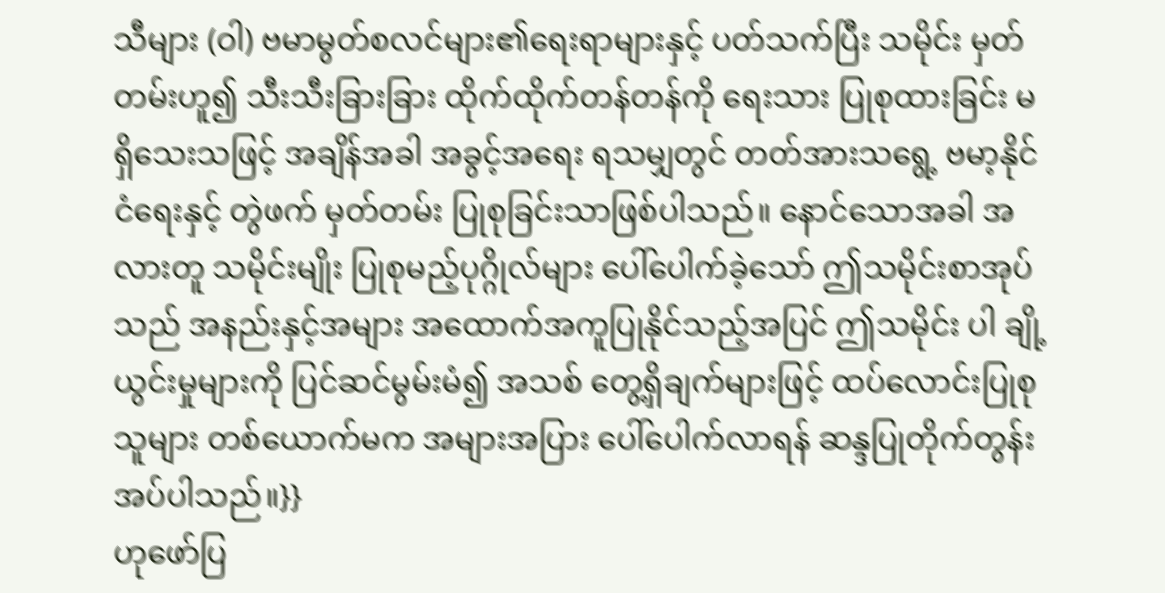သီများ (ဝါ) ဗမာမွတ်စလင်များ၏ရေးရာများနှင့် ပတ်သက်ပြီး သမိုင်း မှတ်တမ်းဟူ၍ သီးသီးခြားခြား ထိုက်ထိုက်တန်တန်ကို ရေးသား ပြုစုထားခြင်း မရှိသေးသဖြင့် အချိန်အခါ အခွင့်အရေး ရသမျှတွင် တတ်အားသရွေ့ ဗမာ့နိုင်ငံရေးနှင့် တွဲဖက် မှတ်တမ်း ပြုစုခြင်းသာဖြစ်ပါသည်။ နောင်သောအခါ အလားတူ သမိုင်းမျိုး ပြုစုမည့်ပုဂ္ဂိုလ်များ ပေါ်ပေါက်ခဲ့သော် ဤသမိုင်းစာအုပ်သည် အနည်းနှင့်အများ အထောက်အကူပြုနိုင်သည့်အပြင် ဤသမိုင်း ပါ ချို့ယွင်းမှုများကို ပြင်ဆင်မွမ်းမံ၍ အသစ် တွေ့ရှိချက်များဖြင့် ထပ်လောင်းပြုစုသူများ တစ်ယောက်မက အများအပြား ပေါ်ပေါက်လာရန် ဆန္ဒပြုတိုက်တွန်း အပ်ပါသည်။}}
ဟုဖော်ပြ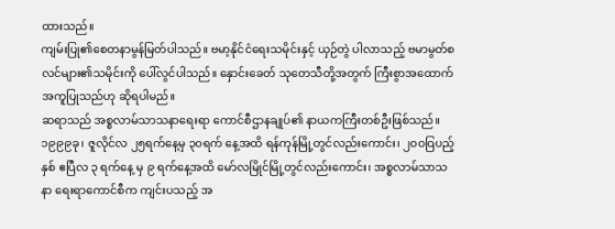ထားသည်။
ကျမ်းပြု၏စေတနာမွန်မြတ်ပါသည်။ ဗမာ့နိုင်ငံရေးသမိုင်းနှင့် ယှဉ်တွဲ ပါလာသည့် ဗမာမွတ်စလင်များ၏သမိုင်းကို ပေါ်လွင်ပါသည်။ နှောင်းခေတ် သုတေသီတို့အတွက် ကြီးစွာအထောက်အကူပြုသည်ဟု ဆိုရပါမည်။
ဆရာသည် အစ္စလာမ်သာသနာရေးရာ ကောင်စီဌာနချုပ်၏ နာယကကြီးတစ်ဦးဖြစ်သည်။ ၁၉၉၉ခု၊ ဇူလိုင်လ ၂၅ရက်နေ့မှ ၃၀ရက် နေ့အထိ ရန်ကုန်မြို့တွင်လည်းကောင်း၊ ၂၀ဝဝြပည့်နှစ် ဧပြီလ ၃ ရက်နေ့ မှ ၉ ရက်နေ့အထိ မော်လမြိုင်မြို့တွင်လည်းကောင်း၊ အစ္စလာမ်သာသနာ ရေးရာကောင်စီက ကျင်းပသည့် အ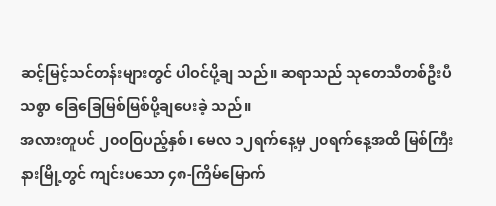ဆင့်မြင့်သင်တန်းများတွင် ပါဝင်ပို့ချ သည်။ ဆရာသည် သုတေသီတစ်ဦးပီသစွာ ခြေခြေမြစ်မြစ်ပို့ချပေးခဲ့ သည်။
အလားတူပင် ၂၀ဝဝြပည့်နှစ်၊ မေလ ၁၂ရက်နေ့မှ ၂၀ရက်နေ့အထိ မြစ်ကြီးနားမြို့တွင် ကျင်းပသော ၄၈-ကြိမ်မြောက်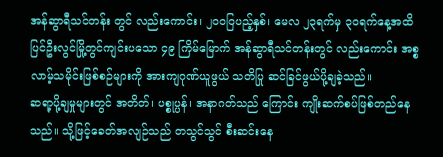အန်ဆွာရီသင်တန်း တွင် လည်းကောင်း၊ ၂၀ဝဝြပည့်နှစ်၊ မေလ ၂၃ရက်မှ ၃၀ရက်နေ့အထိ ပြင်ဦးလွင်မြို့တွင်ကျင်းပသော ၄၉ ကြိမ်မြောက် အန်ဆွာရီသင်တန်းတွင် လည်းကောင်း အစ္စလာမ့်သမိုင်းဖြစ်စဉ်များကို အားကျဂုဏ်ယူဖွယ် သတိပြု ဆင်ခြင်ဖွယ်ပို့ချခဲ့သည်။
ဆရာ့ပို့ချမှုများတွင် အတိတ်၊ ပစ္စုပ္ပန်၊ အနာဂတ်သည် ကြောင်း ကျိုးဆက်စပ်ဖြစ်တည်နေသည်။ သို့ဖြင့်ခေတ်အလျဉ်သည် တသွင်သွင် စီးဆင်းနေ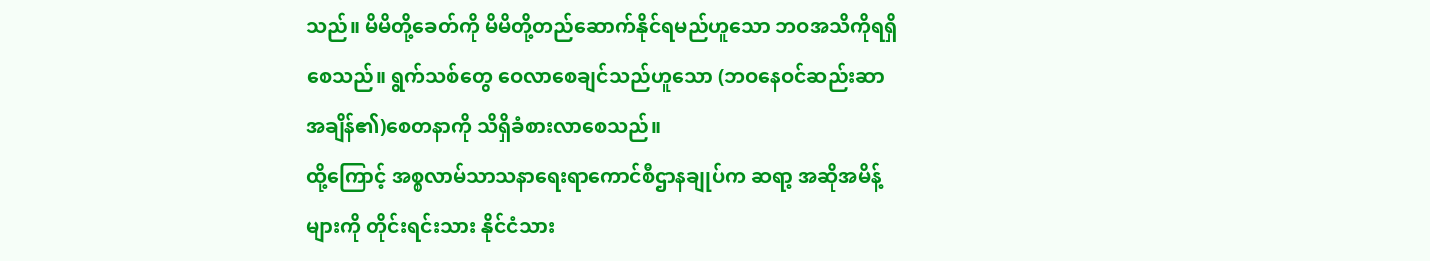သည်။ မိမိတို့ခေတ်ကို မိမိတို့တည်ဆောက်နိုင်ရမည်ဟူသော ဘဝအသိကိုရရှိစေသည်။ ရွက်သစ်တွေ ဝေလာစေချင်သည်ဟူသော (ဘဝနေဝင်ဆည်းဆာအချိန်၏)စေတနာကို သိရှိခံစားလာစေသည်။
ထို့ကြောင့် အစ္စလာမ်သာသနာရေးရာကောင်စီဌာနချုပ်က ဆရာ့ အဆိုအမိန့်များကို တိုင်းရင်းသား နိုင်ငံသား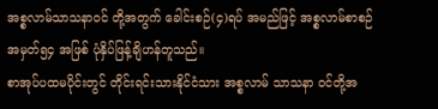အစ္စလာမ်သာသနာဝင် တို့အတွက် ခေါင်းစဉ်(၄)ရပ် အမည်ဖြင့် အစ္စလာမ်စာစဉ်အမှတ်၅၄ အဖြစ် ပုံနှိပ်ဖြန့်ချိဟန်တူသည်။
စာအုပ်ပထမပိုင်းတွင် တိုင်းရင်းသားနိုင်ငံသား အစ္စလာမ် သာသနာ ဝင်တို့အ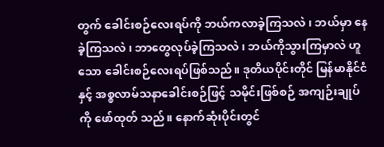တွက် ခေါင်းစဉ်လေးရပ်ကို ဘယ်ကလာခဲ့ကြသလဲ၊ ဘယ်မှာ နေခဲ့ကြသလဲ၊ ဘာတွေလုပ်ခဲ့ကြသလဲ၊ ဘယ်ကိုသွားကြမှာလဲ ဟူသော ခေါင်းစဉ်လေးရပ်ဖြစ်သည်။ ဒုတိယပိုင်းတိုင် မြန်မာနိုင်ငံနှင့် အစ္စလာမ်သနာခေါင်းစဉ်ဖြင့် သမိုင်းဖြစ်စဉ် အကျဉ်းချုပ်ကို ဖော်ထုတ် သည်။ နောက်ဆုံးပိုင်းတွင်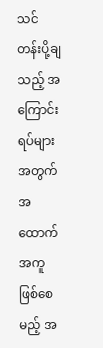သင်တန်းပို့ချသည့် အကြောင်းရပ်များအတွက် အထောက်အကူဖြစ်စေမည့် အ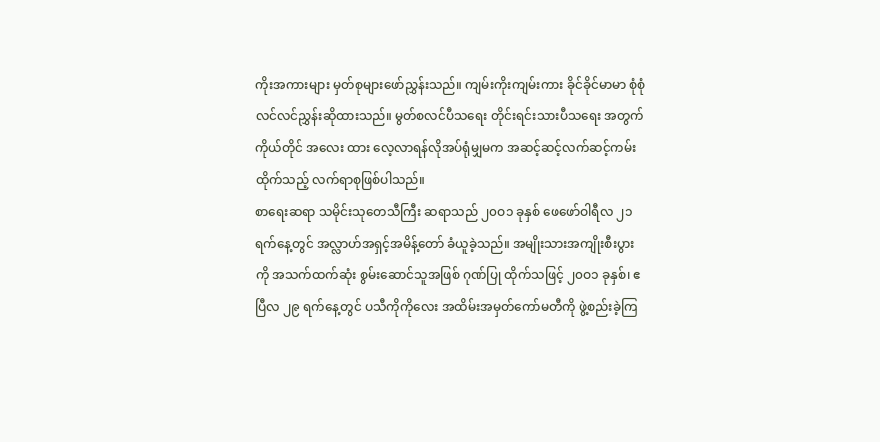ကိုးအကားများ မှတ်စုများဖော်ညွှန်းသည်။ ကျမ်းကိုးကျမ်းကား ခိုင်ခိုင်မာမာ စုံစုံလင်လင်ညွှန်းဆိုထားသည်။ မွတ်စလင်ပီသရေး တိုင်းရင်းသားပီသရေး အတွက် ကိုယ်တိုင် အလေး ထား လေ့လာရန်လိုအပ်ရုံမျှမက အဆင့်ဆင့်လက်ဆင့်ကမ်းထိုက်သည့် လက်ရာစုဖြစ်ပါသည်။
စာရေးဆရာ သမိုင်းသုတေသီကြီး ဆရာသည် ၂၀ဝ၁ ခုနှစ် ဖေဖော်ဝါရီလ ၂၁ ရက်နေ့တွင် အလ္လာဟ်အရှင့်အမိန့်တော် ခံယူခဲ့သည်။ အမျိုးသားအကျိုးစီးပွားကို အသက်ထက်ဆုံး စွမ်းဆောင်သူအဖြစ် ဂုဏ်ပြု ထိုက်သဖြင့် ၂၀ဝ၁ ခုနှစ်၊ ဧပြီလ ၂၉ ရက်နေ့တွင် ပသီကိုကိုလေး အထိမ်းအမှတ်ကော်မတီကို ဖွဲ့စည်းခဲ့ကြ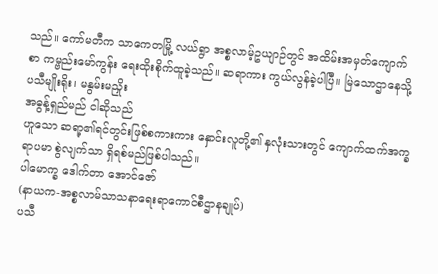သည်။ ကော်မတီက သာကေတမြို့ လယ်ရွာ အစ္စလာမ့်ဥယျာဉ်တွင် အထိမ်းအမှတ်ကျောက်စာ ကမ္ဗည်းမော်ကွန်း ရေးထိုးစိုက်ထူခဲ့သည်။ ဆရာကား ကွယ်လွန်ခဲ့ပါပြီ။ မြဲသောဌာနေသို့
ပသီမျိုးရိုး၊ မနွမ်းမညှိုး
အဓွန့်ရှည်မည် ငါဆိုသည်
ဟူသော ဆရာ့၏ရင်တွင်းဖြစ်စကားကား နှောင်းလူတို့၏ နှလုံးသားတွင် ကျောက်ထက်အက္ခရာပမာ စွဲလျက်သာ ရှိရစ်မည်ဖြစ်ပါသည်။
ပါမောက္ခ ဒေါက်တာ အောင်ဇော်
(နာယက-အစ္စလာမ်သာသနာရေးရာကောင်စီဌာနချုပ်)
ပသီ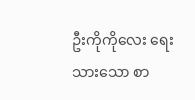ဦးကိုကိုလေး ရေးသားသော စာ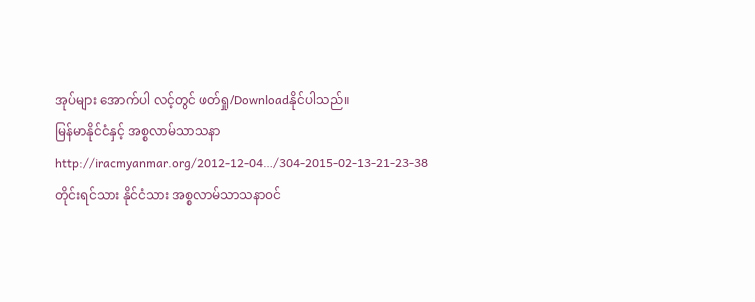အုပ်များ အောက်ပါ လင့်တွင် ဖတ်ရှု/Downloadနိုင်ပါသည်။
မြန်မာနိုင်ငံနှင့် အစ္စလာမ်သာသနာ
http://iracmyanmar.org/2012-12-04…/304-2015-02-13-21-23-38
တိုင်းရင်သား နိုင်ငံသား အစ္စလာမ်သာသနာ၀င်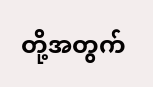တို့အတွက်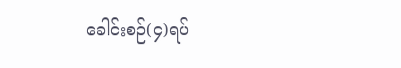ခေါင်းစဉ်(၄)ရပ်